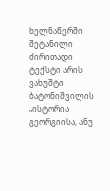ხელნაწერში შეტანილი ძირითადი ტექსტი არის ვახუშტი ბატონიშვილის „ისტორია გეორგიისა, ანუ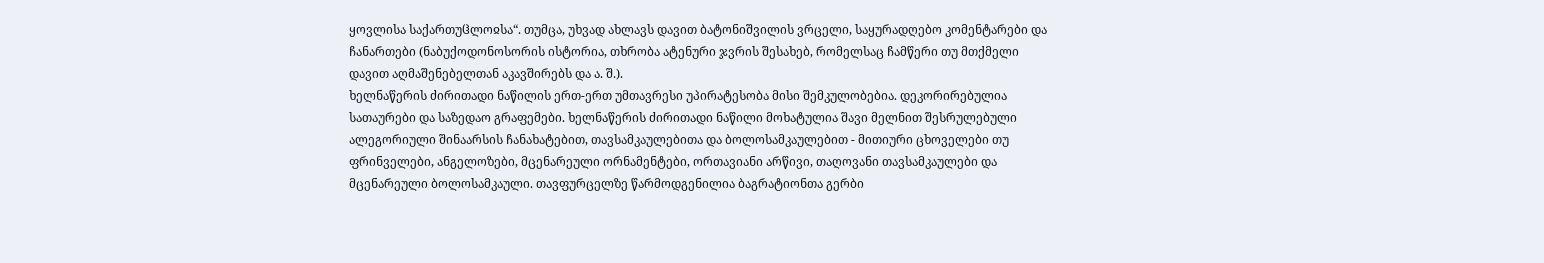ყოვლისა საქართუჱლოჲსა“. თუმცა, უხვად ახლავს დავით ბატონიშვილის ვრცელი, საყურადღებო კომენტარები და ჩანართები (ნაბუქოდონოსორის ისტორია, თხრობა ატენური ჯვრის შესახებ, რომელსაც ჩამწერი თუ მთქმელი დავით აღმაშენებელთან აკავშირებს და ა. შ.).
ხელნაწერის ძირითადი ნაწილის ერთ-ერთ უმთავრესი უპირატესობა მისი შემკულობებია. დეკორირებულია სათაურები და საზედაო გრაფემები. ხელნაწერის ძირითადი ნაწილი მოხატულია შავი მელნით შესრულებული ალეგორიული შინაარსის ჩანახატებით, თავსამკაულებითა და ბოლოსამკაულებით - მითიური ცხოველები თუ ფრინველები, ანგელოზები, მცენარეული ორნამენტები, ორთავიანი არწივი, თაღოვანი თავსამკაულები და მცენარეული ბოლოსამკაული. თავფურცელზე წარმოდგენილია ბაგრატიონთა გერბი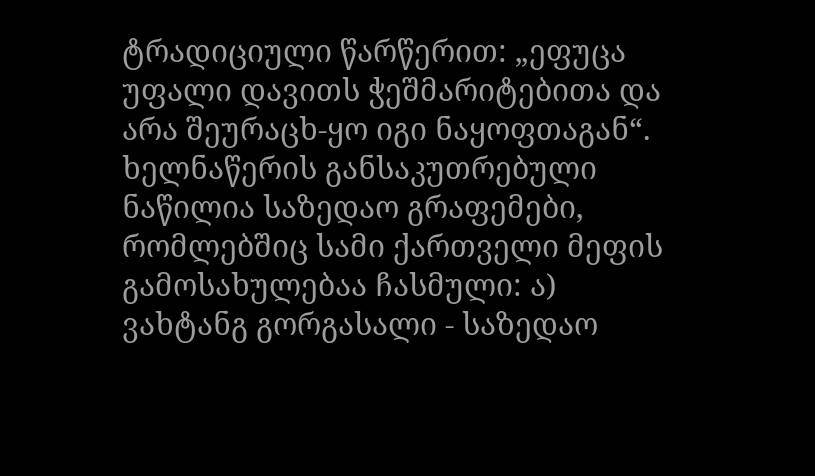ტრადიციული წარწერით: „ეფუცა უფალი დავითს ჭეშმარიტებითა და არა შეურაცხ-ყო იგი ნაყოფთაგან“. ხელნაწერის განსაკუთრებული ნაწილია საზედაო გრაფემები, რომლებშიც სამი ქართველი მეფის გამოსახულებაა ჩასმული: ა) ვახტანგ გორგასალი - საზედაო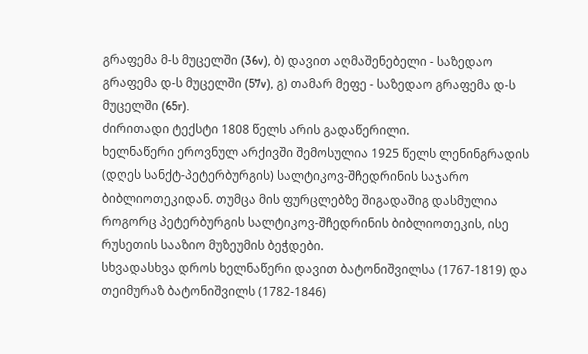გრაფემა მ-ს მუცელში (36v), ბ) დავით აღმაშენებელი - საზედაო გრაფემა დ-ს მუცელში (57v), გ) თამარ მეფე - საზედაო გრაფემა დ-ს მუცელში (65r).
ძირითადი ტექსტი 1808 წელს არის გადაწერილი.
ხელნაწერი ეროვნულ არქივში შემოსულია 1925 წელს ლენინგრადის (დღეს სანქტ-პეტერბურგის) სალტიკოვ-შჩედრინის საჯარო ბიბლიოთეკიდან. თუმცა მის ფურცლებზე შიგადაშიგ დასმულია როგორც პეტერბურგის სალტიკოვ-შჩედრინის ბიბლიოთეკის, ისე რუსეთის სააზიო მუზეუმის ბეჭდები.
სხვადასხვა დროს ხელნაწერი დავით ბატონიშვილსა (1767-1819) და თეიმურაზ ბატონიშვილს (1782-1846)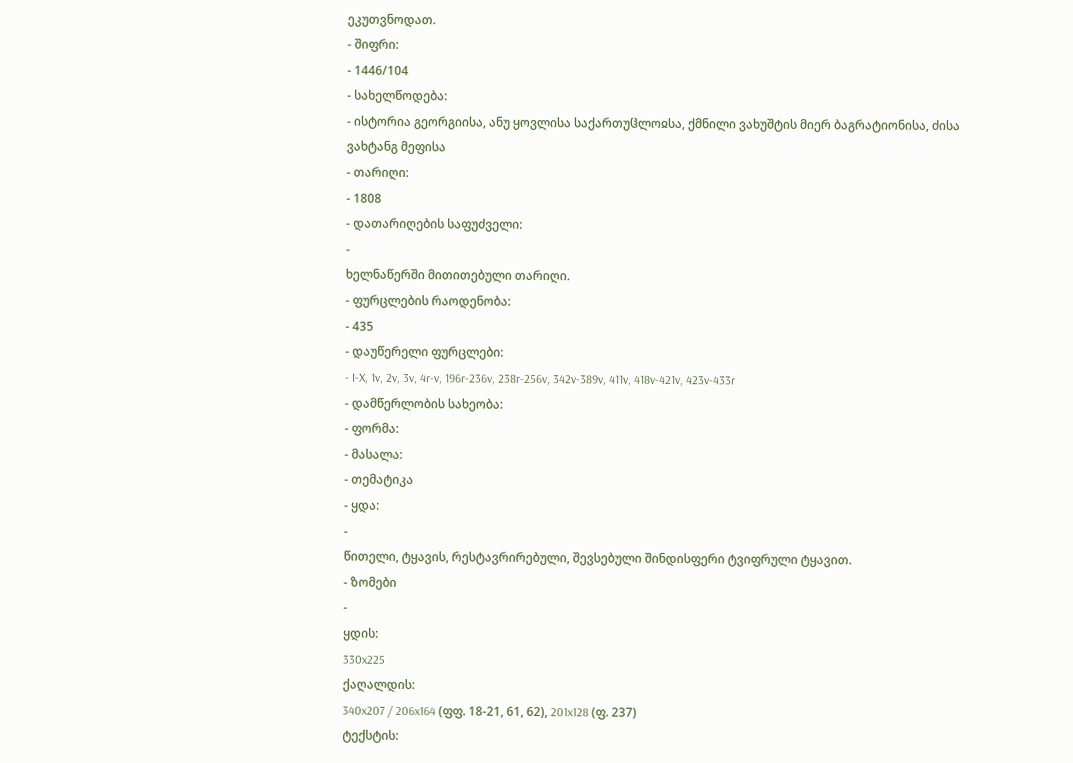ეკუთვნოდათ.
- შიფრი:
- 1446/104
- სახელწოდება:
- ისტორია გეორგიისა, ანუ ყოვლისა საქართუჱლოჲსა, ქმნილი ვახუშტის მიერ ბაგრატიონისა, ძისა ვახტანგ მეფისა
- თარიღი:
- 1808
- დათარიღების საფუძველი:
-
ხელნაწერში მითითებული თარიღი.
- ფურცლების რაოდენობა:
- 435
- დაუწერელი ფურცლები:
- I-X, 1v, 2v, 3v, 4r-v, 196r-236v, 238r-256v, 342v-389v, 411v, 418v-421v, 423v-433r
- დამწერლობის სახეობა:
- ფორმა:
- მასალა:
- თემატიკა
- ყდა:
-
წითელი, ტყავის, რესტავრირებული, შევსებული შინდისფერი ტვიფრული ტყავით.
- ზომები
-
ყდის:
330x225
ქაღალდის:
340x207 / 206x164 (ფფ. 18-21, 61, 62), 201x128 (ფ. 237)
ტექსტის: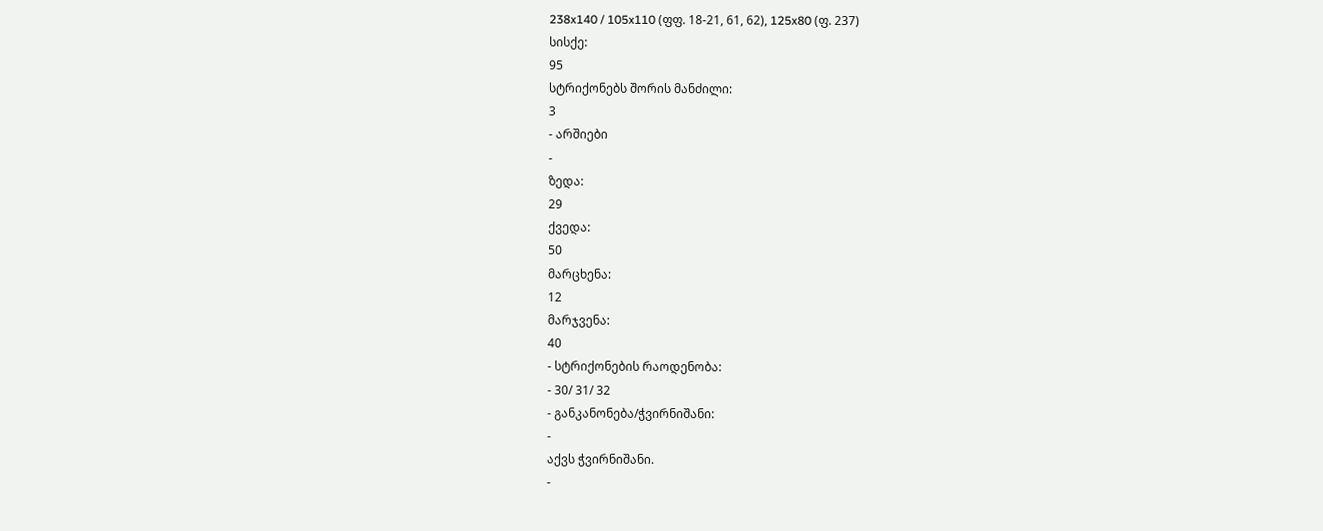238x140 / 105x110 (ფფ. 18-21, 61, 62), 125x80 (ფ. 237)
სისქე:
95
სტრიქონებს შორის მანძილი:
3
- არშიები
-
ზედა:
29
ქვედა:
50
მარცხენა:
12
მარჯვენა:
40
- სტრიქონების რაოდენობა:
- 30/ 31/ 32
- განკანონება/ჭვირნიშანი:
-
აქვს ჭვირნიშანი.
-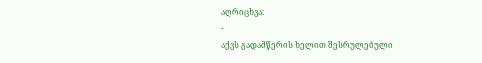აღრიცხვა:
-
აქვს გადამწერის ხელით შესრულებული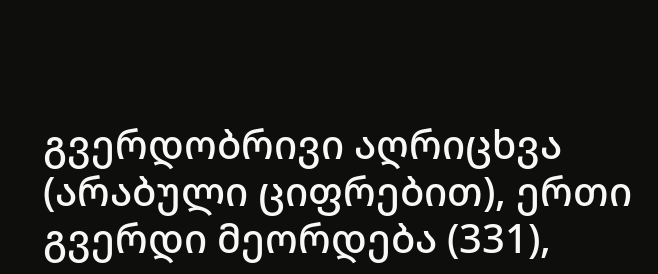გვერდობრივი აღრიცხვა (არაბული ციფრებით), ერთი გვერდი მეორდება (331),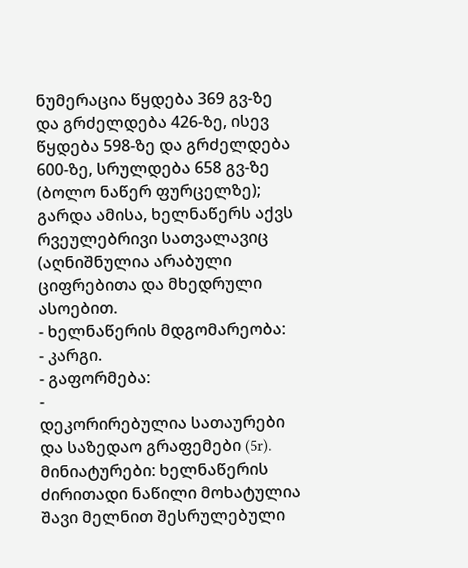ნუმერაცია წყდება 369 გვ-ზე და გრძელდება 426-ზე, ისევ წყდება 598-ზე და გრძელდება 600-ზე, სრულდება 658 გვ-ზე (ბოლო ნაწერ ფურცელზე); გარდა ამისა, ხელნაწერს აქვს რვეულებრივი სათვალავიც (აღნიშნულია არაბული ციფრებითა და მხედრული ასოებით.
- ხელნაწერის მდგომარეობა:
- კარგი.
- გაფორმება:
-
დეკორირებულია სათაურები და საზედაო გრაფემები (5r). მინიატურები: ხელნაწერის ძირითადი ნაწილი მოხატულია შავი მელნით შესრულებული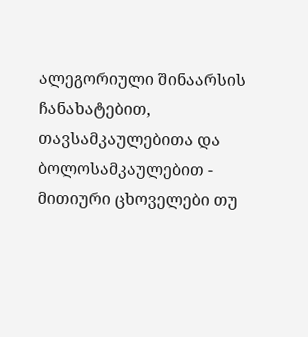ალეგორიული შინაარსის ჩანახატებით, თავსამკაულებითა და ბოლოსამკაულებით - მითიური ცხოველები თუ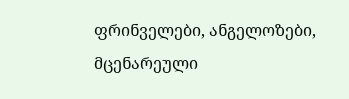ფრინველები, ანგელოზები, მცენარეული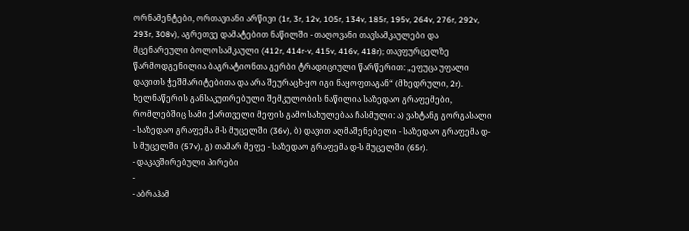ორნამენტები, ორთავიანი არწივი (1r, 3r, 12v, 105r, 134v, 185r, 195v, 264v, 276r, 292v, 293r, 308v), აგრეთვე დამატებით ნაწილში - თაღოვანი თავსამკაულები და მცენარეული ბოლოსამკაული (412r, 414r-v, 415v, 416v, 418r); თავფურცელზე წარმოდგენილია ბაგრატიონთა გერბი ტრადიციული წარწერით: „ეფუცა უფალი დავითს ჭეშმარიტებითა და არა შეურაცხ-ყო იგი ნაყოფთაგან“ (მხედრული, 2r).
ხელნაწერის განსაკუთრებული შემკულობის ნაწილია საზედაო გრაფემები, რომლებშიც სამი ქართველი მეფის გამოსახულებაა ჩასმული: ა) ვახტანგ გორგასალი - საზედაო გრაფემა მ-ს მუცელში (36v), ბ) დავით აღმაშენებელი - საზედაო გრაფემა დ-ს მუცელში (57v), გ) თამარ მეფე - საზედაო გრაფემა დ-ს მუცელში (65r).
- დაკავშირებული პირები
-
- აბრაჰამ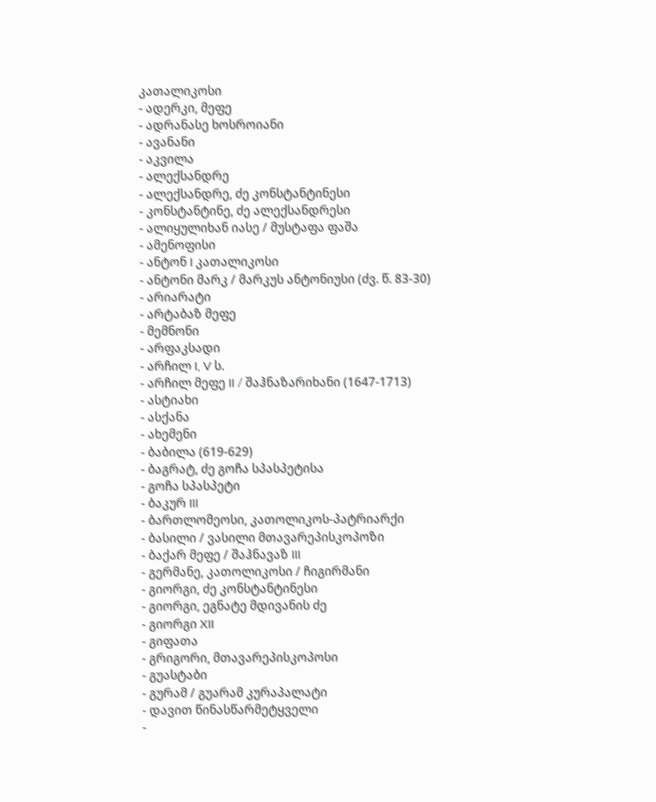კათალიკოსი
- ადერკი, მეფე
- ადრანასე ხოსროიანი
- ავანანი
- აკვილა
- ალექსანდრე
- ალექსანდრე, ძე კონსტანტინესი
- კონსტანტინე, ძე ალექსანდრესი
- ალიყულიხან იასე / მუსტაფა ფაშა
- ამენოფისი
- ანტონ I კათალიკოსი
- ანტონი მარკ / მარკუს ანტონიუსი (ძვ. წ. 83-30)
- არიარატი
- არტაბაზ მეფე
- მემნონი
- არფაკსადი
- არჩილ I, V ს.
- არჩილ მეფე II / შაჰნაზარიხანი (1647-1713)
- ასტიახი
- ასქანა
- ახემენი
- ბაბილა (619-629)
- ბაგრატ, ძე გოჩა სპასპეტისა
- გოჩა სპასპეტი
- ბაკურ III
- ბართლომეოსი, კათოლიკოს-პატრიარქი
- ბასილი / ვასილი მთავარეპისკოპოზი
- ბაქარ მეფე / შაჰნავაზ III
- გერმანე, კათოლიკოსი / ჩიგირმანი
- გიორგი, ძე კონსტანტინესი
- გიორგი, ეგნატე მდივანის ძე
- გიორგი XII
- გიფათა
- გრიგორი, მთავარეპისკოპოსი
- გუასტაბი
- გურამ / გუარამ კურაპალატი
- დავით წინასწარმეტყველი
-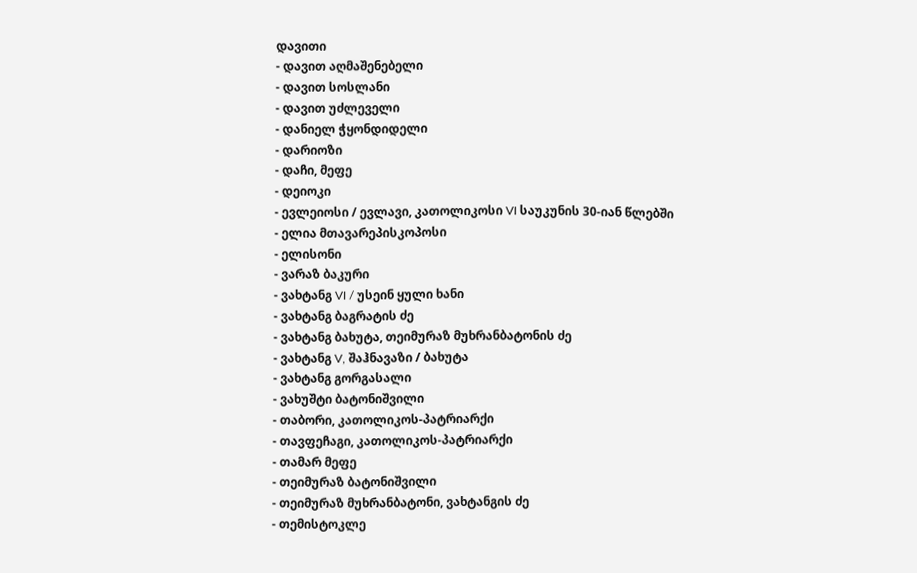დავითი
- დავით აღმაშენებელი
- დავით სოსლანი
- დავით უძლეველი
- დანიელ ჭყონდიდელი
- დარიოზი
- დაჩი, მეფე
- დეიოკი
- ევლეიოსი / ევლავი, კათოლიკოსი VI საუკუნის 30-იან წლებში
- ელია მთავარეპისკოპოსი
- ელისონი
- ვარაზ ბაკური
- ვახტანგ VI / უსეინ ყული ხანი
- ვახტანგ ბაგრატის ძე
- ვახტანგ ბახუტა, თეიმურაზ მუხრანბატონის ძე
- ვახტანგ V, შაჰნავაზი / ბახუტა
- ვახტანგ გორგასალი
- ვახუშტი ბატონიშვილი
- თაბორი, კათოლიკოს-პატრიარქი
- თავფეჩაგი, კათოლიკოს-პატრიარქი
- თამარ მეფე
- თეიმურაზ ბატონიშვილი
- თეიმურაზ მუხრანბატონი, ვახტანგის ძე
- თემისტოკლე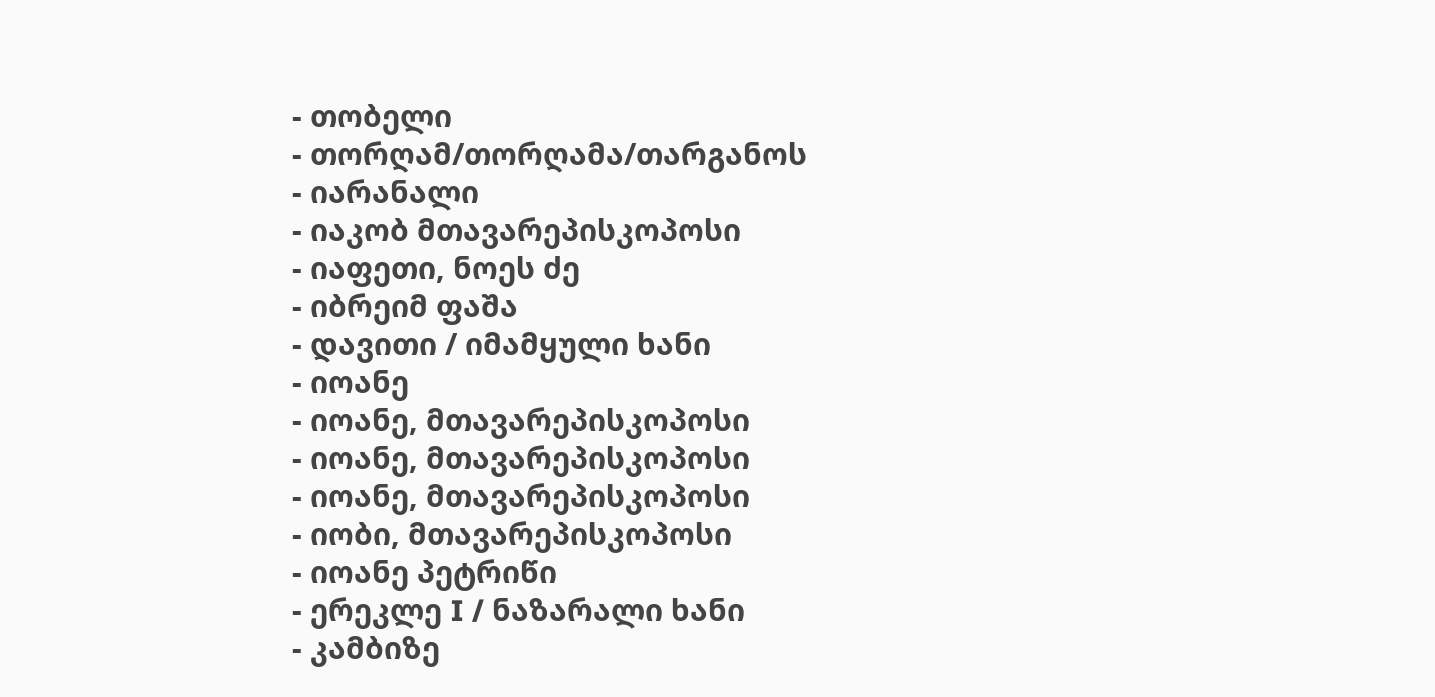- თობელი
- თორღამ/თორღამა/თარგანოს
- იარანალი
- იაკობ მთავარეპისკოპოსი
- იაფეთი, ნოეს ძე
- იბრეიმ ფაშა
- დავითი / იმამყული ხანი
- იოანე
- იოანე, მთავარეპისკოპოსი
- იოანე, მთავარეპისკოპოსი
- იოანე, მთავარეპისკოპოსი
- იობი, მთავარეპისკოპოსი
- იოანე პეტრიწი
- ერეკლე I / ნაზარალი ხანი
- კამბიზე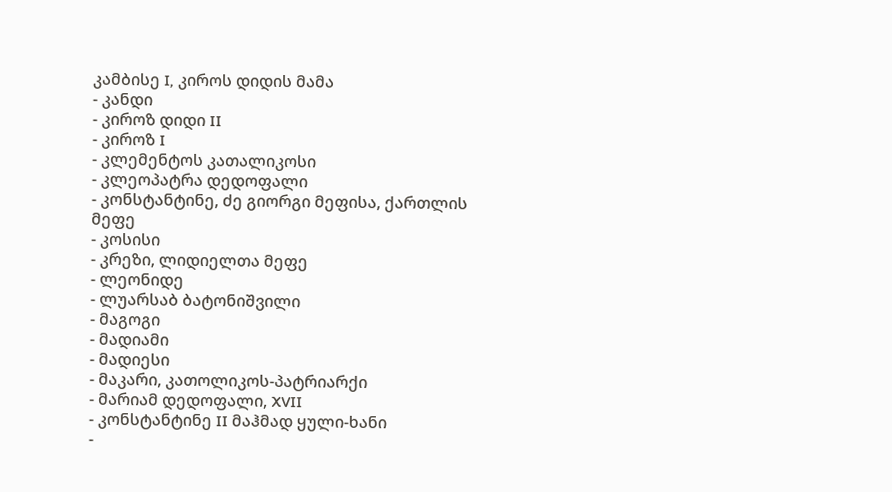კამბისე I, კიროს დიდის მამა
- კანდი
- კიროზ დიდი II
- კიროზ I
- კლემენტოს კათალიკოსი
- კლეოპატრა დედოფალი
- კონსტანტინე, ძე გიორგი მეფისა, ქართლის მეფე
- კოსისი
- კრეზი, ლიდიელთა მეფე
- ლეონიდე
- ლუარსაბ ბატონიშვილი
- მაგოგი
- მადიამი
- მადიესი
- მაკარი, კათოლიკოს-პატრიარქი
- მარიამ დედოფალი, XVII
- კონსტანტინე II მაჰმად ყული-ხანი
-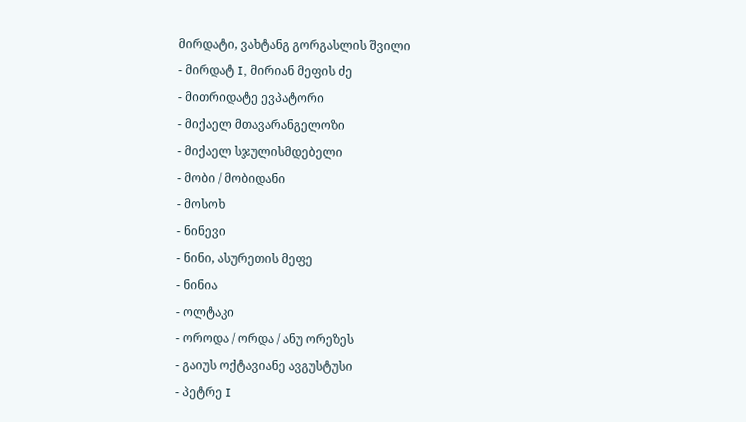მირდატი, ვახტანგ გორგასლის შვილი
- მირდატ I, მირიან მეფის ძე
- მითრიდატე ევპატორი
- მიქაელ მთავარანგელოზი
- მიქაელ სჯულისმდებელი
- მობი / მობიდანი
- მოსოხ
- ნინევი
- ნინი, ასურეთის მეფე
- ნინია
- ოლტაკი
- ოროდა / ორდა / ანუ ორეზეს
- გაიუს ოქტავიანე ავგუსტუსი
- პეტრე I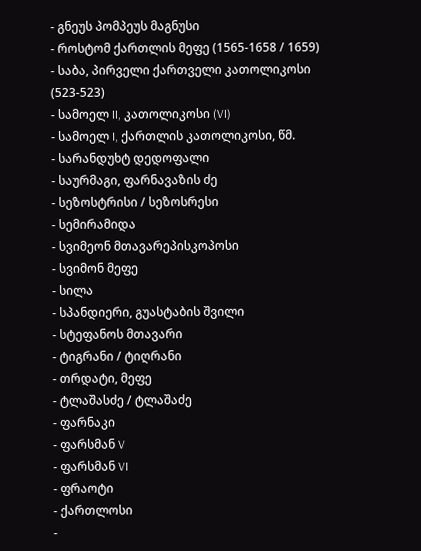- გნეუს პომპეუს მაგნუსი
- როსტომ ქართლის მეფე (1565-1658 / 1659)
- საბა, პირველი ქართველი კათოლიკოსი (523-523)
- სამოელ II, კათოლიკოსი (VI)
- სამოელ I, ქართლის კათოლიკოსი, წმ.
- სარანდუხტ დედოფალი
- საურმაგი, ფარნავაზის ძე
- სეზოსტრისი / სეზოსრესი
- სემირამიდა
- სვიმეონ მთავარეპისკოპოსი
- სვიმონ მეფე
- სილა
- სპანდიერი, გუასტაბის შვილი
- სტეფანოს მთავარი
- ტიგრანი / ტიღრანი
- თრდატი, მეფე
- ტლაშასძე / ტლაშაძე
- ფარნაკი
- ფარსმან V
- ფარსმან VI
- ფრაოტი
- ქართლოსი
-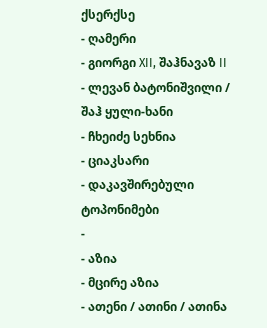ქსერქსე
- ღამერი
- გიორგი XII, შაჰნავაზ II
- ლევან ბატონიშვილი / შაჰ ყული-ხანი
- ჩხეიძე სეხნია
- ციაკსარი
- დაკავშირებული ტოპონიმები
-
- აზია
- მცირე აზია
- ათენი / ათინი / ათინა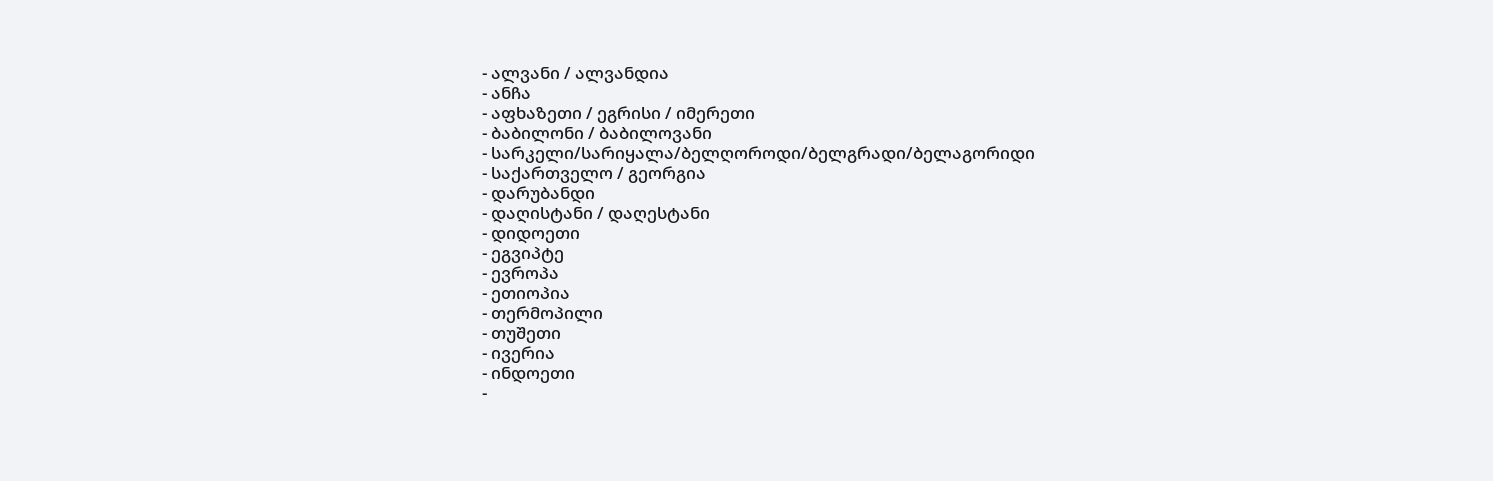- ალვანი / ალვანდია
- ანჩა
- აფხაზეთი / ეგრისი / იმერეთი
- ბაბილონი / ბაბილოვანი
- სარკელი/სარიყალა/ბელღოროდი/ბელგრადი/ბელაგორიდი
- საქართველო / გეორგია
- დარუბანდი
- დაღისტანი / დაღესტანი
- დიდოეთი
- ეგვიპტე
- ევროპა
- ეთიოპია
- თერმოპილი
- თუშეთი
- ივერია
- ინდოეთი
-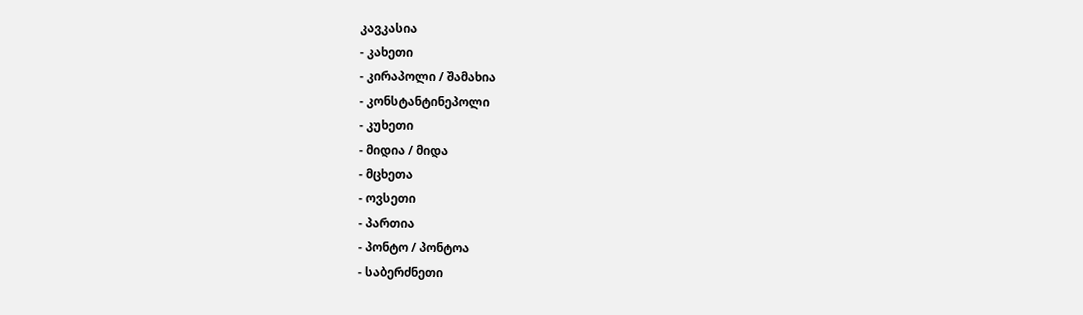კავკასია
- კახეთი
- კირაპოლი / შამახია
- კონსტანტინეპოლი
- კუხეთი
- მიდია / მიდა
- მცხეთა
- ოვსეთი
- პართია
- პონტო / პონტოა
- საბერძნეთი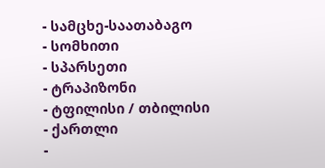- სამცხე-საათაბაგო
- სომხითი
- სპარსეთი
- ტრაპიზონი
- ტფილისი / თბილისი
- ქართლი
-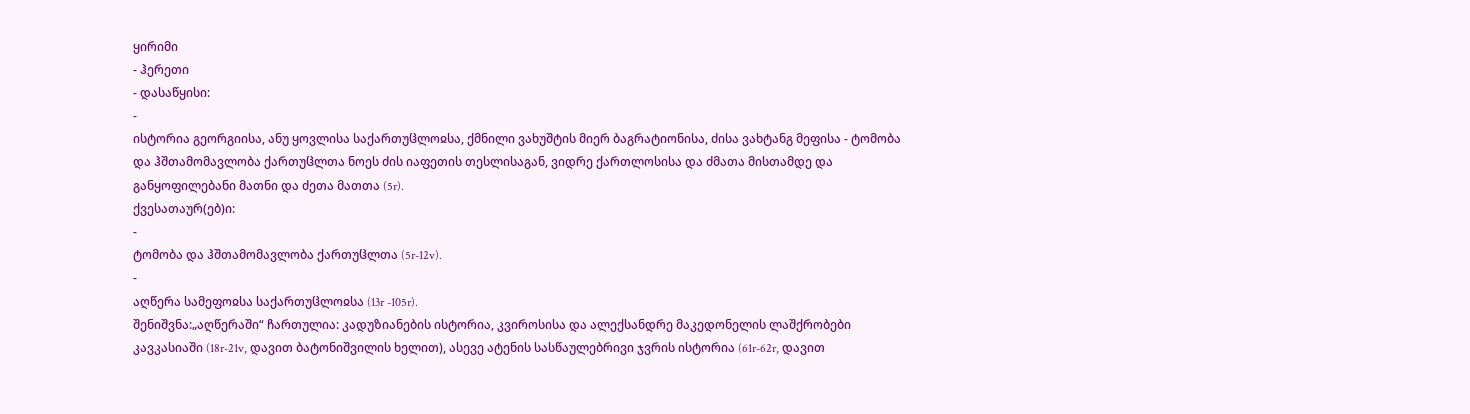ყირიმი
- ჰერეთი
- დასაწყისი:
-
ისტორია გეორგიისა, ანუ ყოვლისა საქართუჱლოჲსა, ქმნილი ვახუშტის მიერ ბაგრატიონისა, ძისა ვახტანგ მეფისა - ტომობა და ჰშთამომავლობა ქართუჱლთა ნოეს ძის იაფეთის თესლისაგან, ვიდრე ქართლოსისა და ძმათა მისთამდე და განყოფილებანი მათნი და ძეთა მათთა (5r).
ქვესათაურ(ებ)ი:
-
ტომობა და ჰშთამომავლობა ქართუჱლთა (5r-12v).
-
აღწერა სამეფოჲსა საქართუჱლოჲსა (13r -105r).
შენიშვნა:„აღწერაში“ ჩართულია: კადუზიანების ისტორია, კვიროსისა და ალექსანდრე მაკედონელის ლაშქრობები კავკასიაში (18r-21v, დავით ბატონიშვილის ხელით), ასევე ატენის სასწაულებრივი ჯვრის ისტორია (61r-62r, დავით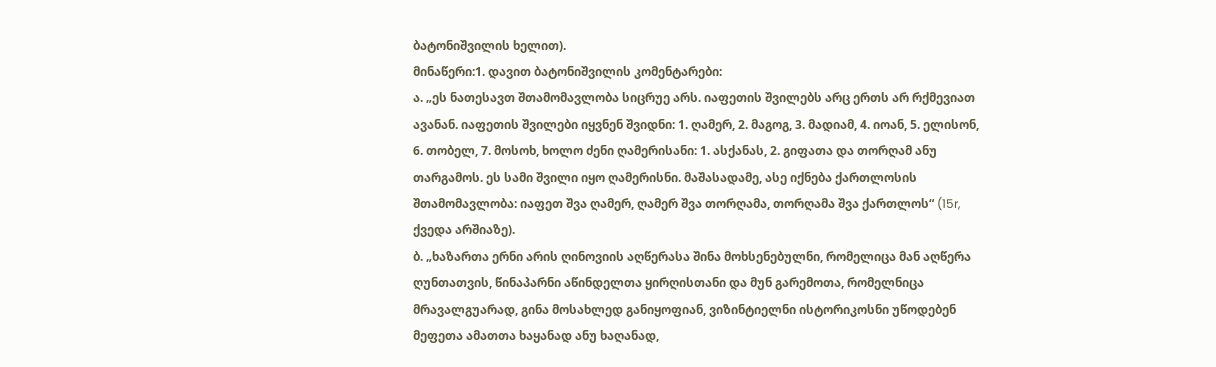ბატონიშვილის ხელით).
მინაწერი:1. დავით ბატონიშვილის კომენტარები:
ა. „ეს ნათესავთ შთამომავლობა სიცრუე არს. იაფეთის შვილებს არც ერთს არ რქმევიათ ავანან. იაფეთის შვილები იყვნენ შვიდნი: 1. ღამერ, 2. მაგოგ, 3. მადიამ, 4. იოან, 5. ელისონ, 6. თობელ, 7. მოსოხ, ხოლო ძენი ღამერისანი: 1. ასქანას, 2. გიფათა და თორღამ ანუ თარგამოს. ეს სამი შვილი იყო ღამერისნი. მაშასადამე, ასე იქნება ქართლოსის შთამომავლობა: იაფეთ შვა ღამერ, ღამერ შვა თორღამა, თორღამა შვა ქართლოს“ (15r, ქვედა არშიაზე).
ბ. „ხაზართა ერნი არის ღინოვიის აღწერასა შინა მოხსენებულნი, რომელიცა მან აღწერა ღუნთათვის, წინაპარნი აწინდელთა ყირღისთანი და მუნ გარემოთა, რომელნიცა მრავალგუარად, გინა მოსახლედ განიყოფიან, ვიზინტიელნი ისტორიკოსნი უწოდებენ მეფეთა ამათთა ხაყანად ანუ ხაღანად,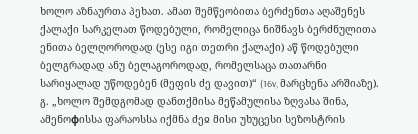ხოლო აზნაურთა პეხათ. ამათ შემწეობითა ბერძენთა აღაშენეს ქალაქი სარკელათ წოდებული, რომელიცა ნიშნავს ბერძნულითა ენითა ბელღოროდად (ესე იგი თეთრი ქალაქი) აწ წოდებული ბელგრადად ანუ ბელაგოროდად, რომელსაცა თათარნი სარიყალად უწოდებენ (მეფის ძე დავით)“ (16v, მარცხენა არშიაზე).
გ. „ხოლო შემდგომად დანთქმისა მეწამულისა ზღვასა შინა, ამენოфისსა ფარაოსსა იქმნა ძეჲ მისი უხუცესი სეზოსტრის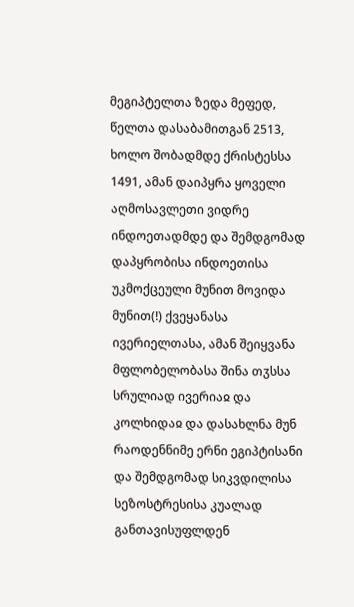მეგიპტელთა ზედა მეფედ, წელთა დასაბამითგან 2513, ხოლო შობადმდე ქრისტესსა 1491, ამან დაიპყრა ყოველი აღმოსავლეთი ვიდრე ინდოეთადმდე და შემდგომად დაპყრობისა ინდოეთისა უკმოქცეული მუნით მოვიდა მუნით(!) ქვეყანასა ივერიელთასა, ამან შეიყვანა მფლობელობასა შინა თჳსსა სრულიად ივერიაჲ და კოლხიდაჲ და დასახლნა მუნ რაოდენნიმე ერნი ეგიპტისანი და შემდგომად სიკვდილისა სეზოსტრესისა კუალად განთავისუფლდენ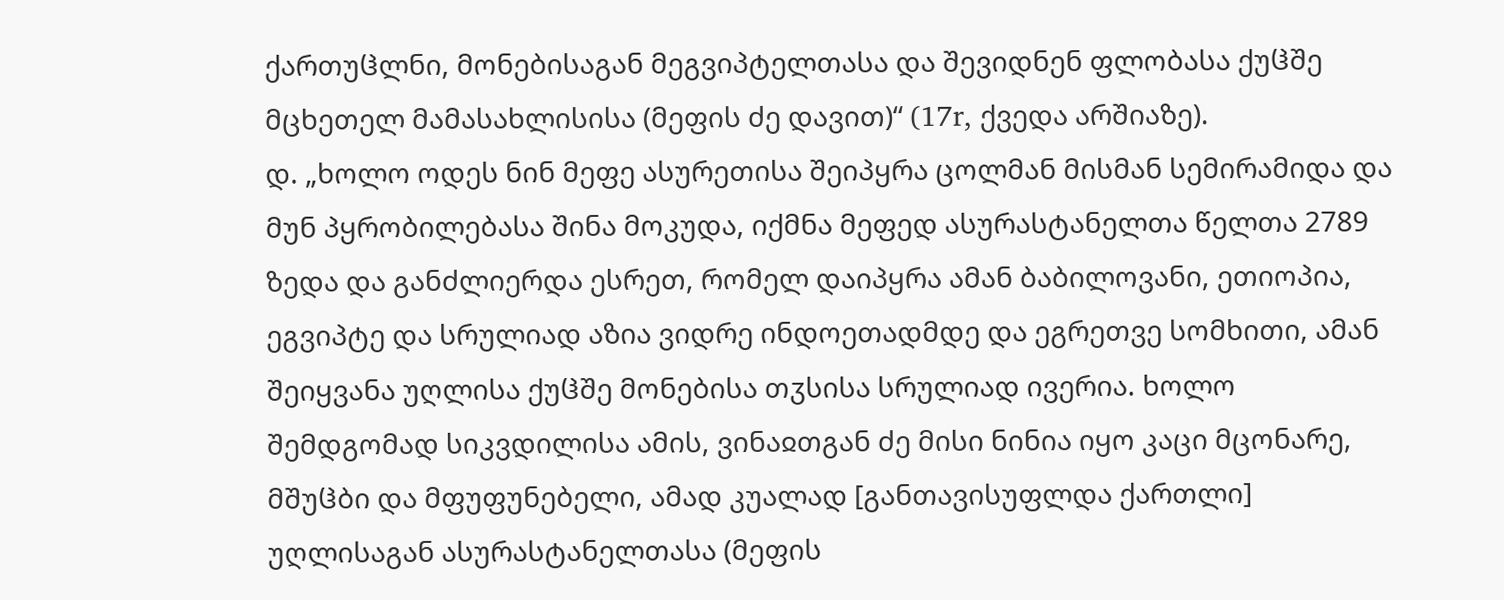ქართუჱლნი, მონებისაგან მეგვიპტელთასა და შევიდნენ ფლობასა ქუჱშე მცხეთელ მამასახლისისა (მეფის ძე დავით)“ (17r, ქვედა არშიაზე).
დ. „ხოლო ოდეს ნინ მეფე ასურეთისა შეიპყრა ცოლმან მისმან სემირამიდა და მუნ პყრობილებასა შინა მოკუდა, იქმნა მეფედ ასურასტანელთა წელთა 2789 ზედა და განძლიერდა ესრეთ, რომელ დაიპყრა ამან ბაბილოვანი, ეთიოპია, ეგვიპტე და სრულიად აზია ვიდრე ინდოეთადმდე და ეგრეთვე სომხითი, ამან შეიყვანა უღლისა ქუჱშე მონებისა თჳსისა სრულიად ივერია. ხოლო შემდგომად სიკვდილისა ამის, ვინაჲთგან ძე მისი ნინია იყო კაცი მცონარე, მშუჱბი და მფუფუნებელი, ამად კუალად [განთავისუფლდა ქართლი] უღლისაგან ასურასტანელთასა (მეფის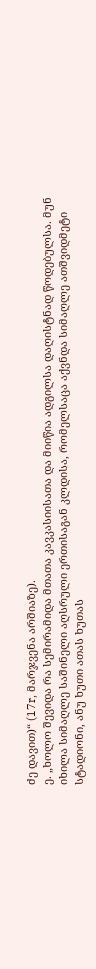ძე დავით)“ (17r, მარჯვენა არშიაზე).
ე. „ხოლო შევიდა რა სემირამიდა მთათა კავკასიისათა და მიიწია ადგილსა დაღისტნად წოდებულსა. მუნ იხილა სიმაღლე საშინელი აღსრული ერთისაგან კლდისა, რომელსაცა აქვნდა სიმაღლე ათშვიდმეტი სტადიონი, ანუ ხუთი ათას ხუთას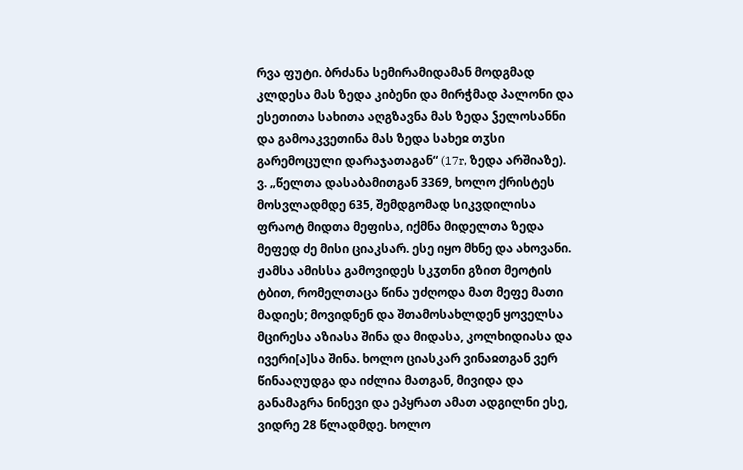რვა ფუტი. ბრძანა სემირამიდამან მოდგმად კლდესა მას ზედა კიბენი და მირჭმად პალონი და ესეთითა სახითა აღგზავნა მას ზედა ჴელოსანნი და გამოაკვეთინა მას ზედა სახეჲ თჳსი გარემოცული დარაჯათაგან“ (17r, ზედა არშიაზე).
ვ. „წელთა დასაბამითგან 3369, ხოლო ქრისტეს მოსვლადმდე 635, შემდგომად სიკვდილისა ფრაოტ მიდთა მეფისა, იქმნა მიდელთა ზედა მეფედ ძე მისი ციაკსარ. ესე იყო მხნე და ახოვანი. ჟამსა ამისსა გამოვიდეს სკჳთნი გზით მეოტის ტბით, რომელთაცა წინა უძღოდა მათ მეფე მათი მადიეს; მოვიდნენ და შთამოსახლდენ ყოველსა მცირესა აზიასა შინა და მიდასა, კოლხიდიასა და ივერი[ა]სა შინა. ხოლო ციასკარ ვინაჲთგან ვერ წინააღუდგა და იძლია მათგან, მივიდა და განამაგრა ნინევი და ეპყრათ ამათ ადგილნი ესე, ვიდრე 28 წლადმდე. ხოლო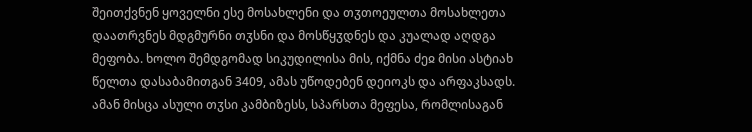შეითქვნენ ყოველნი ესე მოსახლენი და თჳთოეულთა მოსახლეთა დაათრვნეს მდგმურნი თჳსნი და მოსწყჳდნეს და კუალად აღდგა მეფობა. ხოლო შემდგომად სიკუდილისა მის, იქმნა ძეჲ მისი ასტიახ წელთა დასაბამითგან 3409, ამას უწოდებენ დეიოკს და არფაკსადს. ამან მისცა ასული თჳსი კამბიზესს, სპარსთა მეფესა, რომლისაგან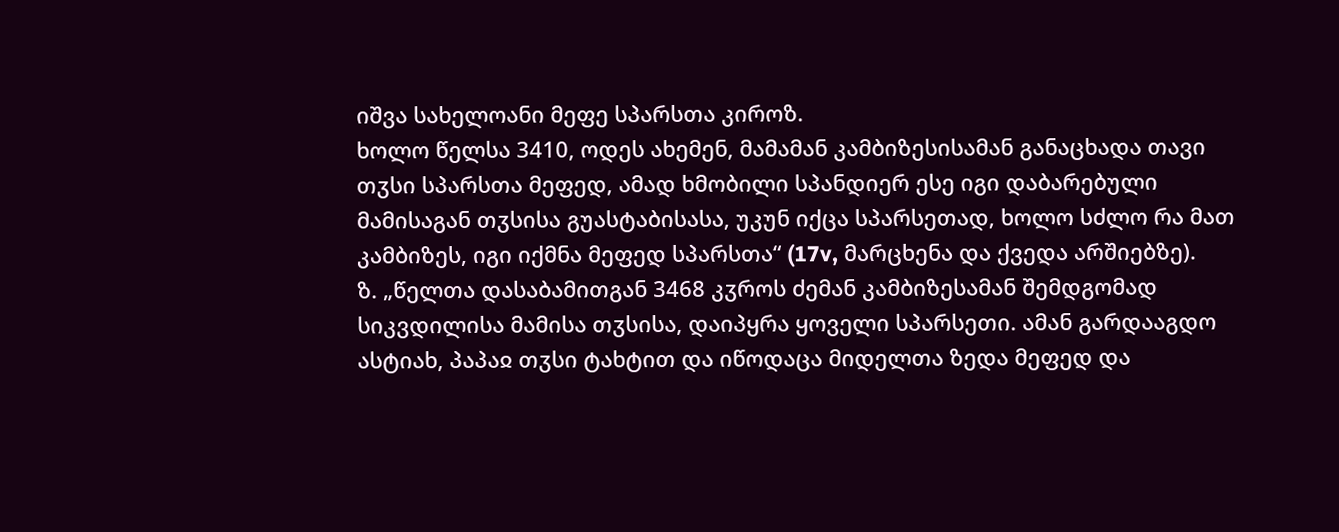იშვა სახელოანი მეფე სპარსთა კიროზ.
ხოლო წელსა 3410, ოდეს ახემენ, მამამან კამბიზესისამან განაცხადა თავი თჳსი სპარსთა მეფედ, ამად ხმობილი სპანდიერ ესე იგი დაბარებული მამისაგან თჳსისა გუასტაბისასა, უკუნ იქცა სპარსეთად, ხოლო სძლო რა მათ კამბიზეს, იგი იქმნა მეფედ სპარსთა“ (17v, მარცხენა და ქვედა არშიებზე).
ზ. „წელთა დასაბამითგან 3468 კჳროს ძემან კამბიზესამან შემდგომად სიკვდილისა მამისა თჳსისა, დაიპყრა ყოველი სპარსეთი. ამან გარდააგდო ასტიახ, პაპაჲ თჳსი ტახტით და იწოდაცა მიდელთა ზედა მეფედ და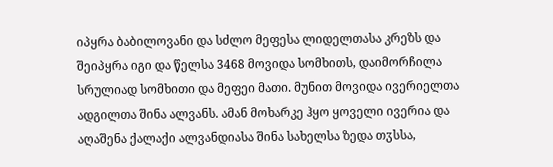იპყრა ბაბილოვანი და სძლო მეფესა ლიდელთასა კრეზს და შეიპყრა იგი და წელსა 3468 მოვიდა სომხითს, დაიმორჩილა სრულიად სომხითი და მეფეი მათი. მუნით მოვიდა ივერიელთა ადგილთა შინა ალვანს. ამან მოხარკე ჰყო ყოველი ივერია და აღაშენა ქალაქი ალვანდიასა შინა სახელსა ზედა თჳსსა,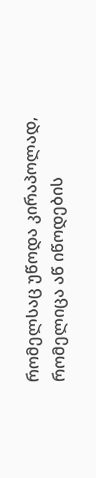რომელსაც უწოდა კირაპოლად, რომელიცა აწ იწოდების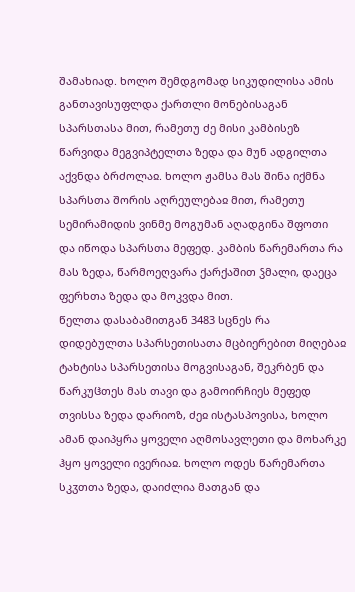შამახიად. ხოლო შემდგომად სიკუდილისა ამის განთავისუფლდა ქართლი მონებისაგან სპარსთასა მით, რამეთუ ძე მისი კამბისეზ წარვიდა მეგვიპტელთა ზედა და მუნ ადგილთა აქვნდა ბრძოლაჲ. ხოლო ჟამსა მას შინა იქმნა სპარსთა შორის აღრეულებაჲ მით, რამეთუ სემირამიდის ვინმე მოგუმან აღადგინა შფოთი და იწოდა სპარსთა მეფედ. კამბის წარემართა რა მას ზედა, წარმოეღვარა ქარქაშით ჴმალი, დაეცა ფერხთა ზედა და მოკვდა მით.
წელთა დასაბამითგან 3483 სცნეს რა დიდებულთა სპარსეთისათა მცბიერებით მიღებაჲ ტახტისა სპარსეთისა მოგვისაგან, შეკრბენ და წარკუჱთეს მას თავი და გამოირჩიეს მეფედ თვისსა ზედა დარიოზ, ძეჲ ისტასპოვისა, ხოლო ამან დაიპყრა ყოველი აღმოსავლეთი და მოხარკე ჰყო ყოველი ივერიაჲ. ხოლო ოდეს წარემართა სკჳთთა ზედა, დაიძლია მათგან და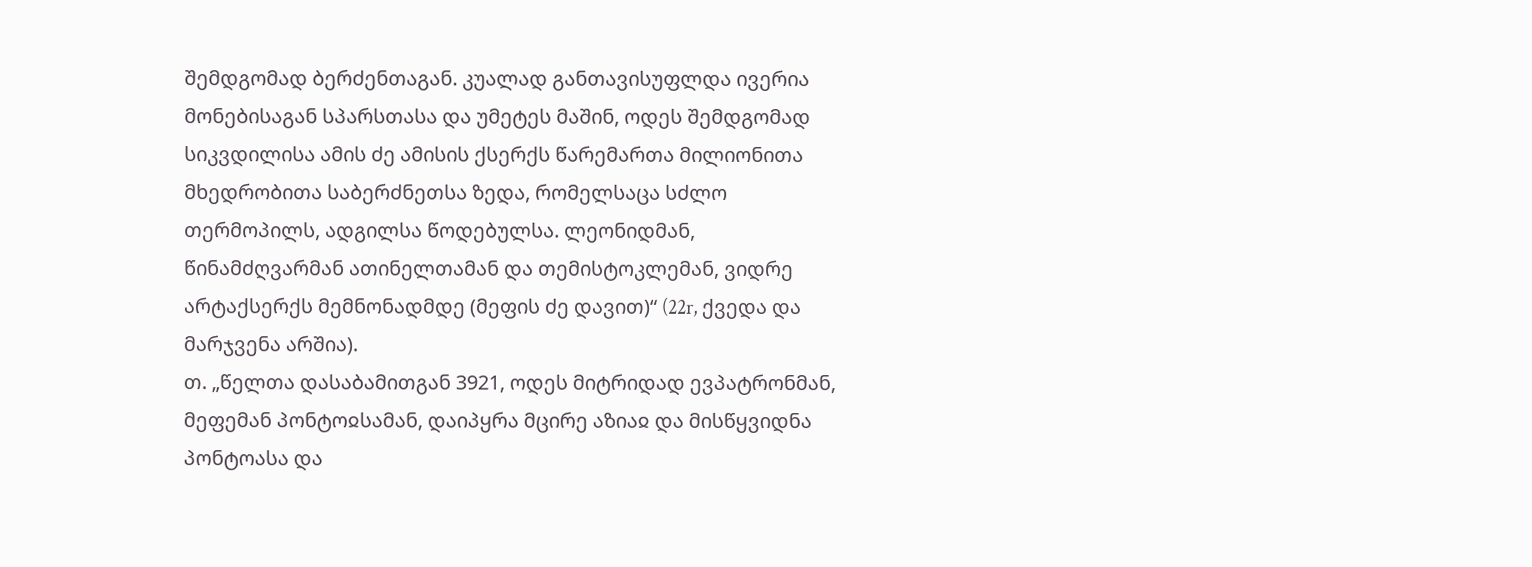შემდგომად ბერძენთაგან. კუალად განთავისუფლდა ივერია მონებისაგან სპარსთასა და უმეტეს მაშინ, ოდეს შემდგომად სიკვდილისა ამის ძე ამისის ქსერქს წარემართა მილიონითა მხედრობითა საბერძნეთსა ზედა, რომელსაცა სძლო თერმოპილს, ადგილსა წოდებულსა. ლეონიდმან, წინამძღვარმან ათინელთამან და თემისტოკლემან, ვიდრე არტაქსერქს მემნონადმდე (მეფის ძე დავით)“ (22r, ქვედა და მარჯვენა არშია).
თ. „წელთა დასაბამითგან 3921, ოდეს მიტრიდად ევპატრონმან, მეფემან პონტოჲსამან, დაიპყრა მცირე აზიაჲ და მისწყვიდნა პონტოასა და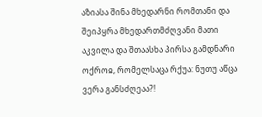აზიასა შინა მხედარნი რომთანი და შეიპყრა მხედართმძღვანი მათი აკვილა და შთაასხა პირსა გამდნარი ოქროჲ, რომელსაცა რქუა: ნუთუ აწცა ვერა განსძღეაა?!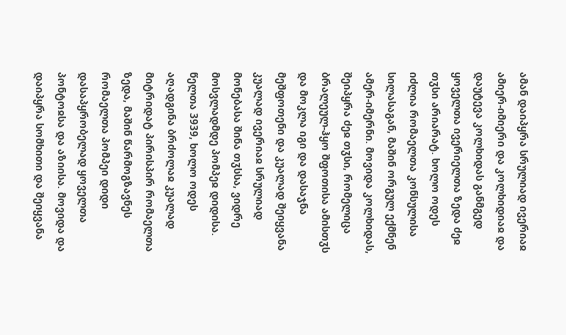ამან დაიპყრა სრულიად ივერიაჲ ამიერ-იმიერი და კოლხიდიაჲ და დაუტევა კოლხიდას განმგედ ყოველთა ივერიელთა ზედა ძეჲ თჳსი არიარატ. ხოლო ოდეს იძლია რომაელთა კონსულისა სილასაგან, მაშინ ორგულ ექმნენ ამერ-იმერნი. მოვიდა კოლხიდას, შეიპყრა ძეჲ თჳსი, რომელიცა ბრალეულ-ჰყო შფოთისა ამისთჳს და მოკლა იგი და დასაჯნა მეშფოთენი და კუალად შეიყვანა კუალად ივერიაჲ სრულიად მონებასა შინა თჳსსა, ვიდრე მოსვლადმდე პომპეჲ დიდისა.
წელთა 3939, ხოლო ოდეს აღადგინა ბრძოლაჲ კუალად მიტრიდატ პირისპირ რომაელთა ზედა, მაშინ წარმოგზავნეს რომაელთა პომპეი დიდი დასაპყრობელად ყოველთა პონტოჲსა და აზიისა. მოვიდა და დაიპყრა სომხითი და შეიყვანა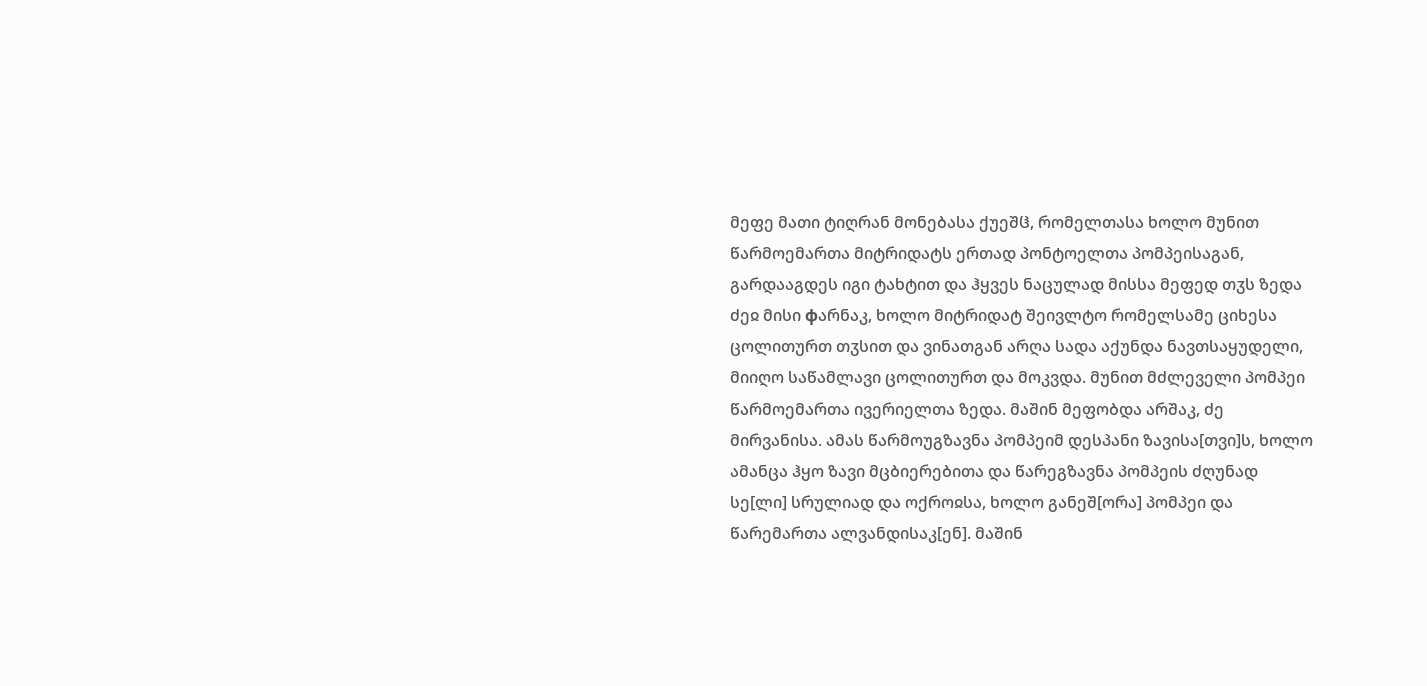მეფე მათი ტიღრან მონებასა ქუეშჱ, რომელთასა ხოლო მუნით წარმოემართა მიტრიდატს ერთად პონტოელთა პომპეისაგან, გარდააგდეს იგი ტახტით და ჰყვეს ნაცულად მისსა მეფედ თჳს ზედა ძეჲ მისი фარნაკ, ხოლო მიტრიდატ შეივლტო რომელსამე ციხესა ცოლითურთ თჳსით და ვინათგან არღა სადა აქუნდა ნავთსაყუდელი, მიიღო საწამლავი ცოლითურთ და მოკვდა. მუნით მძლეველი პომპეი წარმოემართა ივერიელთა ზედა. მაშინ მეფობდა არშაკ, ძე მირვანისა. ამას წარმოუგზავნა პომპეიმ დესპანი ზავისა[თვი]ს, ხოლო ამანცა ჰყო ზავი მცბიერებითა და წარეგზავნა პომპეის ძღუნად სე[ლი] სრულიად და ოქროჲსა, ხოლო განეშ[ორა] პომპეი და წარემართა ალვანდისაკ[ენ]. მაშინ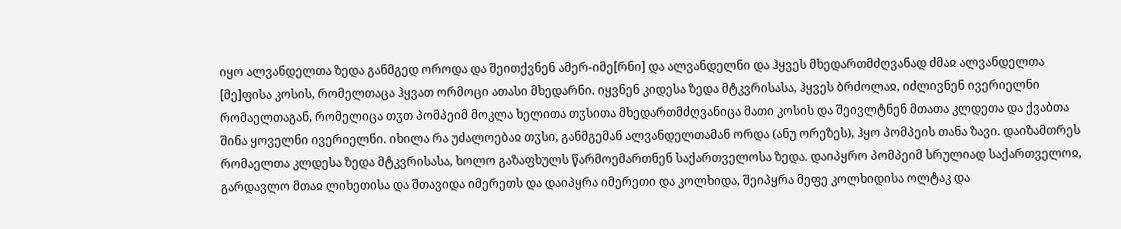იყო ალვანდელთა ზედა განმგედ ოროდა და შეითქვნენ ამერ-იმე[რნი] და ალვანდელნი და ჰყვეს მხედართმძღვანად ძმაჲ ალვანდელთა [მე]ფისა კოსის, რომელთაცა ჰყვათ ორმოცი ათასი მხედარნი. იყვნენ კიდესა ზედა მტკვრისასა, ჰყვეს ბრძოლაჲ, იძლივნენ ივერიელნი რომაელთაგან, რომელიცა თჳთ პომპეიმ მოკლა ხელითა თჳსითა მხედართმძღვანიცა მათი კოსის და შეივლტნენ მთათა კლდეთა და ქვაბთა შინა ყოველნი ივერიელნი. იხილა რა უძალოებაჲ თჳსი, განმგემან ალვანდელთამან ორდა (ანუ ორეზეს), ჰყო პომპეის თანა ზავი. დაიზამთრეს რომაელთა კლდესა ზედა მტკვრისასა, ხოლო გაზაფხულს წარმოემართნენ საქართველოსა ზედა. დაიპყრო პომპეიმ სრულიად საქართველოჲ, გარდავლო მთაჲ ლიხეთისა და შთავიდა იმერეთს და დაიპყრა იმერეთი და კოლხიდა, შეიპყრა მეფე კოლხიდისა ოლტაკ და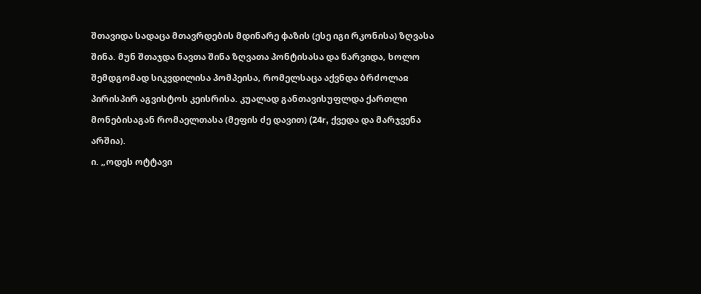შთავიდა სადაცა მთავრდების მდინარე фაზის (ესე იგი რკონისა) ზღვასა შინა. მუნ შთაჯდა ნავთა შინა ზღვათა პონტისასა და წარვიდა, ხოლო შემდგომად სიკვდილისა პომპეისა, რომელსაცა აქვნდა ბრძოლაჲ პირისპირ აგვისტოს კეისრისა. კუალად განთავისუფლდა ქართლი მონებისაგან რომაელთასა (მეფის ძე დავით) (24r, ქვედა და მარჯვენა არშია).
ი. „ოდეს ოტტავი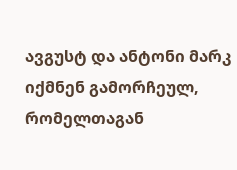ავგუსტ და ანტონი მარკ იქმნენ გამორჩეულ, რომელთაგან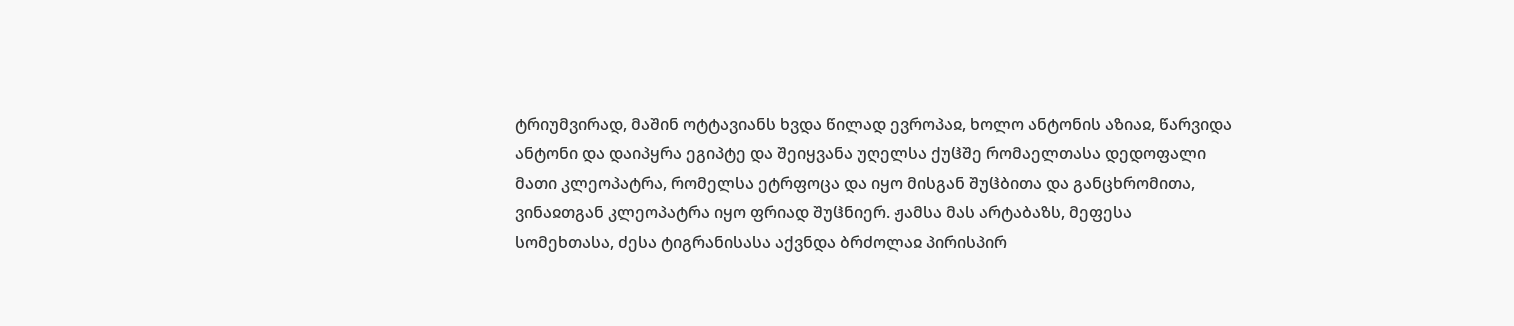ტრიუმვირად, მაშინ ოტტავიანს ხვდა წილად ევროპაჲ, ხოლო ანტონის აზიაჲ, წარვიდა ანტონი და დაიპყრა ეგიპტე და შეიყვანა უღელსა ქუჱშე რომაელთასა დედოფალი მათი კლეოპატრა, რომელსა ეტრფოცა და იყო მისგან შუჱბითა და განცხრომითა, ვინაჲთგან კლეოპატრა იყო ფრიად შუჱნიერ. ჟამსა მას არტაბაზს, მეფესა სომეხთასა, ძესა ტიგრანისასა აქვნდა ბრძოლაჲ პირისპირ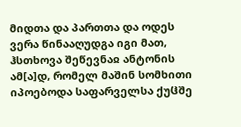მიდთა და პართთა და ოდეს ვერა წინააღუდგა იგი მათ, ჰსთხოვა შეწევნაჲ ანტონის ამ[ა]დ, რომელ მაშინ სომხითი იპოებოდა საფარველსა ქუჱშე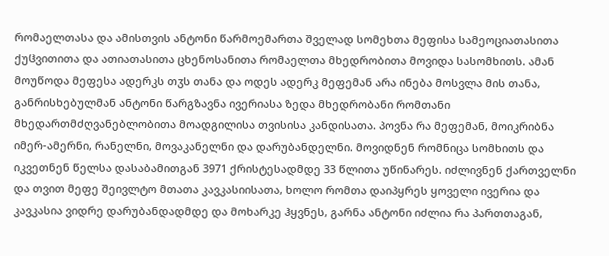რომაელთასა და ამისთვის ანტონი წარმოემართა შველად სომეხთა მეფისა სამეოციათასითა ქუჱვითითა და ათიათასითა ცხენოსანითა რომაელთა მხედრობითა მოვიდა სასომხითს. ამან მოუწოდა მეფესა ადერკს თჳს თანა და ოდეს ადერკ მეფემან არა ინება მოსვლა მის თანა, განრისხებულმან ანტონი წარგზავნა ივერიასა ზედა მხედრობანი რომთანი მხედართმძღვანებლობითა მოადგილისა თვისისა კანდისათა. პოვნა რა მეფემან, მოიკრიბნა იმერ-ამერნი, რანელნი, მოვაკანელნი და დარუბანდელნი. მოვიდნენ რომნიცა სომხითს და იკვეთნენ წელსა დასაბამითგან 3971 ქრისტესადმდე 33 წლითა უწინარეს. იძლივნენ ქართველნი და თვით მეფე შეივლტო მთათა კავკასიისათა, ხოლო რომთა დაიპყრეს ყოველი ივერია და კავკასია ვიდრე დარუბანდადმდე და მოხარკე ჰყვნეს, გარნა ანტონი იძლია რა პართთაგან,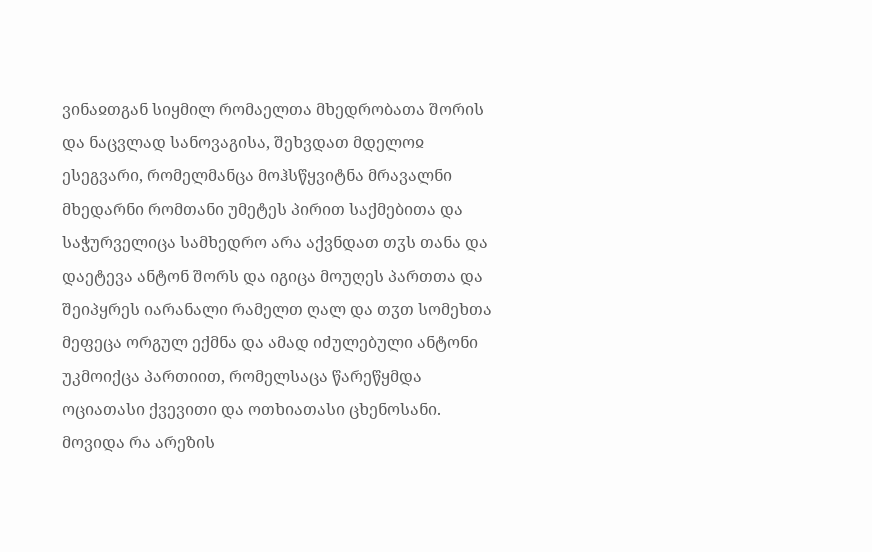ვინაჲთგან სიყმილ რომაელთა მხედრობათა შორის და ნაცვლად სანოვაგისა, შეხვდათ მდელოჲ ესეგვარი, რომელმანცა მოჰსწყვიტნა მრავალნი მხედარნი რომთანი უმეტეს პირით საქმებითა და საჭურველიცა სამხედრო არა აქვნდათ თჳს თანა და დაეტევა ანტონ შორს და იგიცა მოუღეს პართთა და შეიპყრეს იარანალი რამელთ ღალ და თჳთ სომეხთა მეფეცა ორგულ ექმნა და ამად იძულებული ანტონი უკმოიქცა პართიით, რომელსაცა წარეწყმდა ოციათასი ქვევითი და ოთხიათასი ცხენოსანი. მოვიდა რა არეზის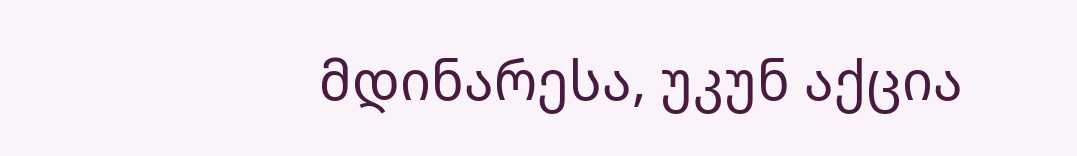მდინარესა, უკუნ აქცია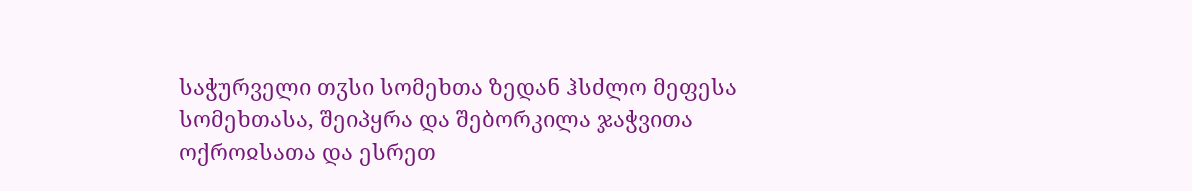საჭურველი თჳსი სომეხთა ზედან ჰსძლო მეფესა სომეხთასა, შეიპყრა და შებორკილა ჯაჭვითა ოქროჲსათა და ესრეთ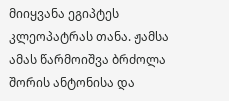მიიყვანა ეგიპტეს კლეოპატრას თანა. ჟამსა ამას წარმოიშვა ბრძოლა შორის ანტონისა და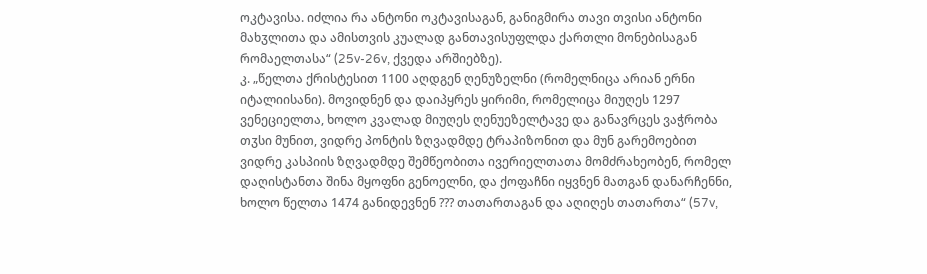ოკტავისა. იძლია რა ანტონი ოკტავისაგან, განიგმირა თავი თვისი ანტონი მახჳლითა და ამისთვის კუალად განთავისუფლდა ქართლი მონებისაგან რომაელთასა“ (25v-26v, ქვედა არშიებზე).
კ. „წელთა ქრისტესით 1100 აღდგენ ღენუზელნი (რომელნიცა არიან ერნი იტალიისანი). მოვიდნენ და დაიპყრეს ყირიმი, რომელიცა მიუღეს 1297 ვენეციელთა, ხოლო კვალად მიუღეს ღენუეზელტავე და განავრცეს ვაჭრობა თჳსი მუნით, ვიდრე პონტის ზღვადმდე ტრაპიზონით და მუნ გარემოებით ვიდრე კასპიის ზღვადმდე შემწეობითა ივერიელთათა მომძრახეობენ, რომელ დაღისტანთა შინა მყოფნი გენოელნი, და ქოფაჩნი იყვნენ მათგან დანარჩენნი, ხოლო წელთა 1474 განიდევნენ ??? თათართაგან და აღიღეს თათართა“ (57v,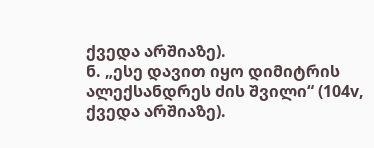ქვედა არშიაზე).
ნ. „ესე დავით იყო დიმიტრის ალექსანდრეს ძის შვილი“ (104v, ქვედა არშიაზე).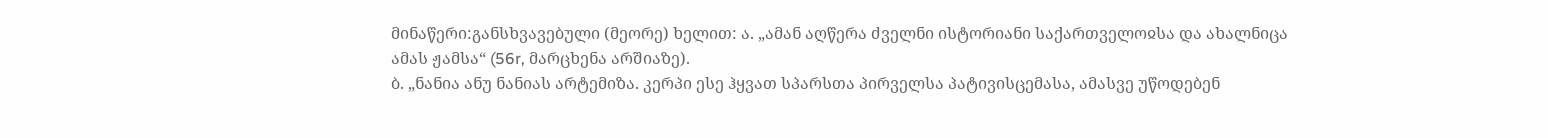მინაწერი:განსხვავებული (მეორე) ხელით: ა. „ამან აღწერა ძველნი ისტორიანი საქართველოჲსა და ახალნიცა ამას ჟამსა“ (56r, მარცხენა არშიაზე).
ბ. „ნანია ანუ ნანიას არტემიზა. კერპი ესე ჰყვათ სპარსთა პირველსა პატივისცემასა, ამასვე უწოდებენ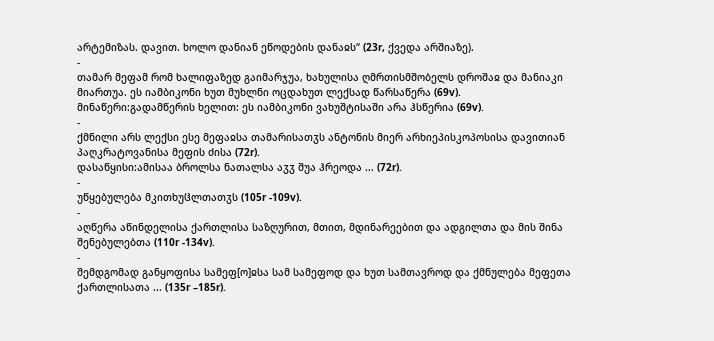არტემიზას. დავით. ხოლო დანიან ეწოდების დანაჲს“ (23r, ქვედა არშიაზე).
-
თამარ მეფამ რომ ხალიფაზედ გაიმარჯუა, ხახულისა ღმრთისმშობელს დროშაჲ და მანიაკი მიართუა. ეს იამბიკონი ხუთ მუხლნი ოცდახუთ ლექსად წარსაწერა (69v).
მინაწერი:გადამწერის ხელით: ეს იამბიკონი ვახუშტისაში არა ჰსწერია (69v).
-
ქმნილი არს ლექსი ესე მეფაჲსა თამარისათჳს ანტონის მიერ არხიეპისკოპოსისა დავითიან პაღკრატოვანისა მეფის ძისა (72r).
დასაწყისი:ამისაა ბროლსა ნათალსა აჳჳ შუა ჰრეოდა ... (72r).
-
უწყებულება მკითხუჱლთათჳს (105r -109v).
-
აღწერა აწინდელისა ქართლისა საზღურით, მთით, მდინარეებით და ადგილთა და მის შინა შენებულებთა (110r -134v).
-
შემდგომად განყოფისა სამეფ[ო]ჲსა სამ სამეფოდ და ხუთ სამთავროდ და ქმნულება მეფეთა ქართლისათა ... (135r –185r).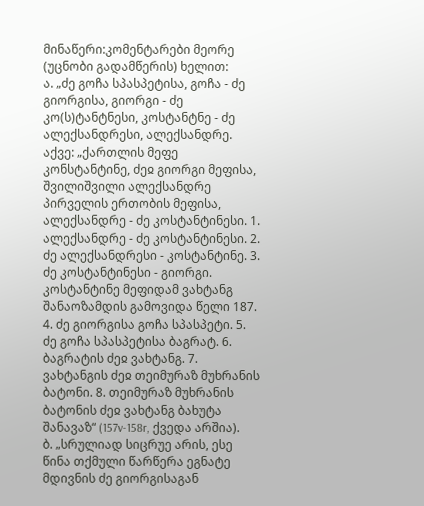მინაწერი:კომენტარები მეორე (უცნობი გადამწერის) ხელით:
ა. „ძე გოჩა სპასპეტისა, გოჩა - ძე გიორგისა, გიორგი - ძე კო(ს)ტანტნესი, კოსტანტნე - ძე ალექსანდრესი, ალექსანდრე.
აქვე: „ქართლის მეფე კონსტანტინე, ძეჲ გიორგი მეფისა, შვილიშვილი ალექსანდრე პირველის ერთობის მეფისა, ალექსანდრე - ძე კოსტანტინესი. 1. ალექსანდრე - ძე კოსტანტინესი. 2. ძე ალექსანდრესი - კოსტანტინე. 3. ძე კოსტანტინესი - გიორგი. კოსტანტინე მეფიდამ ვახტანგ შანაოზამდის გამოვიდა წელი 187. 4. ძე გიორგისა გოჩა სპასპეტი. 5. ძე გოჩა სპასპეტისა ბაგრატ. 6. ბაგრატის ძეჲ ვახტანგ. 7. ვახტანგის ძეჲ თეიმურაზ მუხრანის ბატონი. 8. თეიმურაზ მუხრანის ბატონის ძეჲ ვახტანგ ბახუტა შანავაზ“ (157v-158r, ქვედა არშია).
ბ. „სრულიად სიცრუე არის, ესე წინა თქმული წარწერა ეგნატე მდივნის ძე გიორგისაგან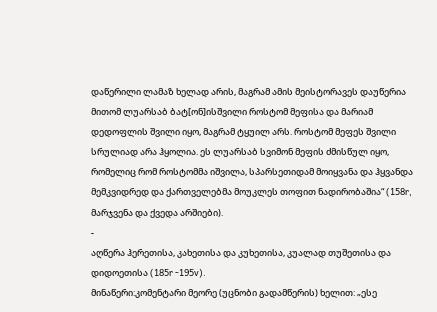დაწერილი ლამაზ ხელად არის, მაგრამ ამის მეისტორავეს დაუწერია მითომ ლუარსაბ ბატ[ონ]ისშვილი როსტომ მეფისა და მარიამ დედოფლის შვილი იყო, მაგრამ ტყუილ არს. როსტომ მეფეს შვილი სრულიად არა ჰყოლია. ეს ლუარსაბ სვიმონ მეფის ძმისწულ იყო, რომელიც რომ როსტომმა იშვილა, სპარსეთიდამ მოიყვანა და ჰყვანდა მემკვიდრედ და ქართველებმა მოუკლეს თოფით ნადირობაშია“ (158r, მარჯვენა და ქვედა არშიები).
-
აღწერა ჰერეთისა, კახეთისა და კუხეთისა, კუალად თუშეთისა და დიდოეთისა (185r -195v).
მინაწერი:კომენტარი მეორე (უცნობი გადამწერის) ხელით: „ესე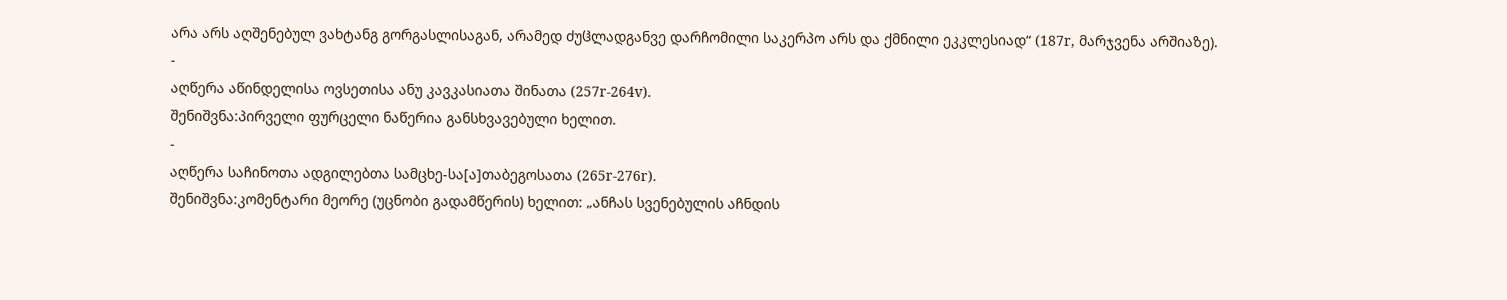არა არს აღშენებულ ვახტანგ გორგასლისაგან, არამედ ძუჱლადგანვე დარჩომილი საკერპო არს და ქმნილი ეკკლესიად“ (187r, მარჯვენა არშიაზე).
-
აღწერა აწინდელისა ოვსეთისა ანუ კავკასიათა შინათა (257r-264v).
შენიშვნა:პირველი ფურცელი ნაწერია განსხვავებული ხელით.
-
აღწერა საჩინოთა ადგილებთა სამცხე-სა[ა]თაბეგოსათა (265r-276r).
შენიშვნა:კომენტარი მეორე (უცნობი გადამწერის) ხელით: „ანჩას სვენებულის აჩნდის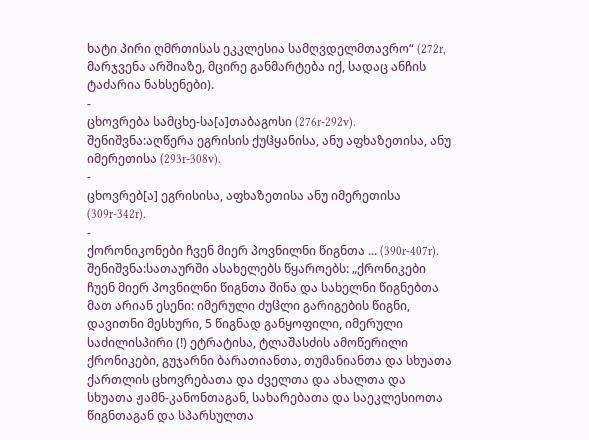ხატი პირი ღმრთისას ეკკლესია სამღვდელმთავრო“ (272r, მარჯვენა არშიაზე, მცირე განმარტება იქ, სადაც ანჩის ტაძარია ნახსენები).
-
ცხოვრება სამცხე-სა[ა]თაბაგოსი (276r-292v).
შენიშვნა:აღწერა ეგრისის ქუჱყანისა, ანუ აფხაზეთისა, ანუ იმერეთისა (293r-308v).
-
ცხოვრებ[ა] ეგრისისა, აფხაზეთისა ანუ იმერეთისა (309r-342r).
-
ქორონიკონები ჩვენ მიერ პოვნილნი წიგნთა ... (390r-407r).
შენიშვნა:სათაურში ასახელებს წყაროებს: „ქრონიკები ჩუენ მიერ პოვნილნი წიგნთა შინა და სახელნი წიგნებთა მათ არიან ესენი: იმერული ძუჱლი გარიგების წიგნი, დავითნი მესხური, 5 წიგნად განყოფილი, იმერული საძილისპირი (!) ეტრატისა, ტლაშასძის ამოწერილი ქრონიკები, გუჯარნი ბარათიანთა, თუმანიანთა და სხუათა ქართლის ცხოვრებათა და ძველთა და ახალთა და სხუათა ჟამნ-კანონთაგან, სახარებათა და საეკლესიოთა წიგნთაგან და სპარსულთა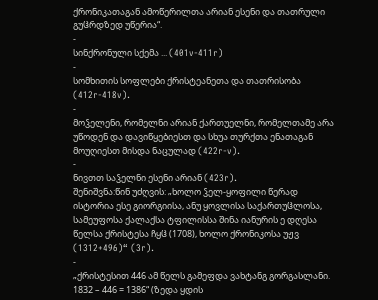ქრონიკათაგან ამოწერილთა არიან ესენი და თათრული გუჱრდზედ უწერია“.
-
სინქრონული სქემა ... (401v-411r)
-
სომხითის სოფლები ქრისტეანეთა და თათრისობა (412r-418v).
-
მოჴელენი, რომელნი არიან ქართუელნი, რომელთამე არა უწოდენ და დავიწყებიესთ და სხუა თურქთა ენათაგან მოუღიესთ მისდა ნაცულად (422r-v).
-
ნივთთ საჴელნი ესენი არიან (423r).
შენიშვნა:წინ უძღვის: „ხოლო ჴელ-ყოფილი წერად ისტორია ესე გიორგიისა, ანუ ყოვლისა საქართუჱლოსა, სამეუფოსა ქალაქსა ტფილისსა შინა იანურის ე დღესა წელსა ქრისტესა ჩყჱ (1708), ხოლო ქრონიკოსა უჟვ (1312+496)“ (3r).
-
„ქრისტესით 446 ამ წელს გამეფდა ვახტანგ გორგასლანი. 1832 – 446 = 1386“ (ზედა ყდის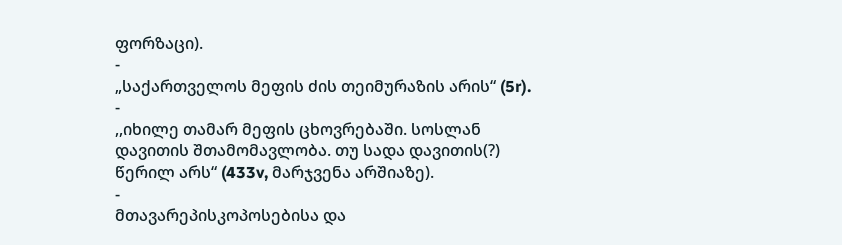ფორზაცი).
-
„საქართველოს მეფის ძის თეიმურაზის არის“ (5r).
-
,,იხილე თამარ მეფის ცხოვრებაში. სოსლან დავითის შთამომავლობა. თუ სადა დავითის(?) წერილ არს“ (433v, მარჯვენა არშიაზე).
-
მთავარეპისკოპოსებისა და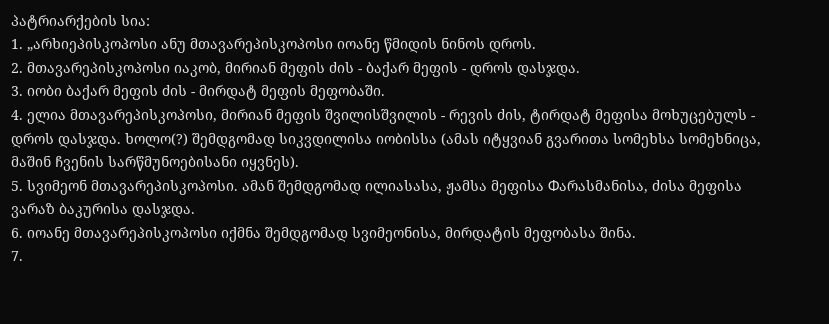პატრიარქების სია:
1. „არხიეპისკოპოსი ანუ მთავარეპისკოპოსი იოანე წმიდის ნინოს დროს.
2. მთავარეპისკოპოსი იაკობ, მირიან მეფის ძის - ბაქარ მეფის - დროს დასჯდა.
3. იობი ბაქარ მეფის ძის - მირდატ მეფის მეფობაში.
4. ელია მთავარეპისკოპოსი, მირიან მეფის შვილისშვილის - რევის ძის, ტირდატ მეფისა მოხუცებულს - დროს დასჯდა. ხოლო(?) შემდგომად სიკვდილისა იობისსა (ამას იტყვიან გვარითა სომეხსა სომეხნიცა, მაშინ ჩვენის სარწმუნოებისანი იყვნეს).
5. სვიმეონ მთავარეპისკოპოსი. ამან შემდგომად ილიასასა, ჟამსა მეფისა Фარასმანისა, ძისა მეფისა ვარაზ ბაკურისა დასჯდა.
6. იოანე მთავარეპისკოპოსი იქმნა შემდგომად სვიმეონისა, მირდატის მეფობასა შინა.
7.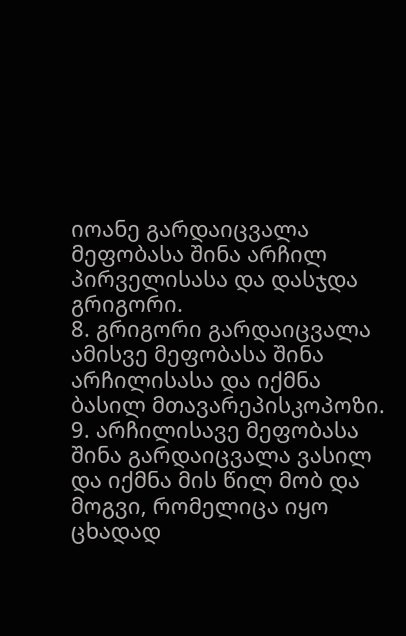იოანე გარდაიცვალა მეფობასა შინა არჩილ პირველისასა და დასჯდა გრიგორი.
8. გრიგორი გარდაიცვალა ამისვე მეფობასა შინა არჩილისასა და იქმნა ბასილ მთავარეპისკოპოზი.
9. არჩილისავე მეფობასა შინა გარდაიცვალა ვასილ და იქმნა მის წილ მობ და მოგვი, რომელიცა იყო ცხადად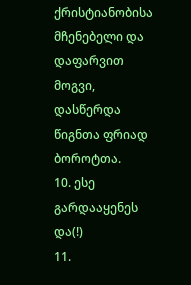ქრისტიანობისა მჩენებელი და დაფარვით მოგვი, დასწერდა წიგნთა ფრიად ბოროტთა.
10. ესე გარდააყენეს და(!)
11.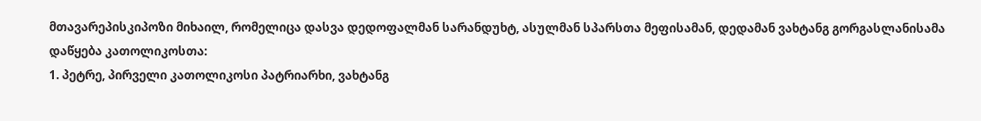მთავარეპისკიპოზი მიხაილ, რომელიცა დასვა დედოფალმან სარანდუხტ, ასულმან სპარსთა მეფისამან, დედამან ვახტანგ გორგასლანისამა
დაწყება კათოლიკოსთა:
1. პეტრე, პირველი კათოლიკოსი პატრიარხი, ვახტანგ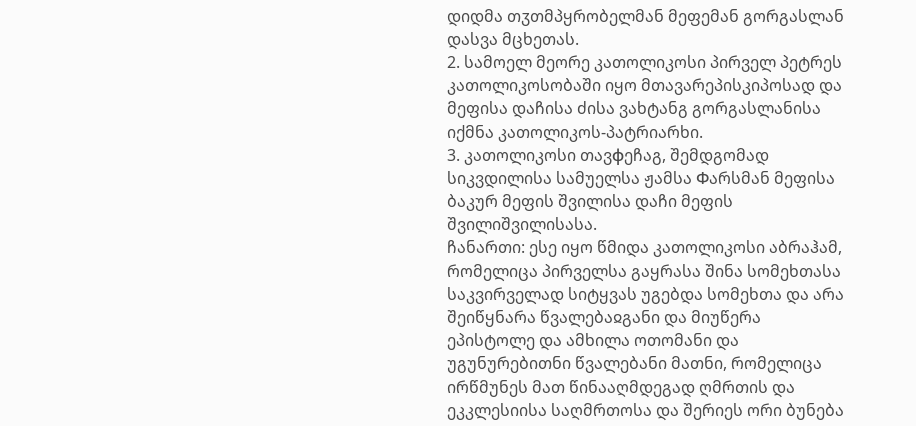დიდმა თჳთმპყრობელმან მეფემან გორგასლან დასვა მცხეთას.
2. სამოელ მეორე კათოლიკოსი პირველ პეტრეს კათოლიკოსობაში იყო მთავარეპისკიპოსად და მეფისა დაჩისა ძისა ვახტანგ გორგასლანისა იქმნა კათოლიკოს-პატრიარხი.
3. კათოლიკოსი თავфეჩაგ, შემდგომად სიკვდილისა სამუელსა ჟამსა Фარსმან მეფისა ბაკურ მეფის შვილისა დაჩი მეფის შვილიშვილისასა.
ჩანართი: ესე იყო წმიდა კათოლიკოსი აბრაჰამ, რომელიცა პირველსა გაყრასა შინა სომეხთასა საკვირველად სიტყვას უგებდა სომეხთა და არა შეიწყნარა წვალებაჲგანი და მიუწერა ეპისტოლე და ამხილა ოთომანი და უგუნურებითნი წვალებანი მათნი, რომელიცა ირწმუნეს მათ წინააღმდეგად ღმრთის და ეკკლესიისა საღმრთოსა და შერიეს ორი ბუნება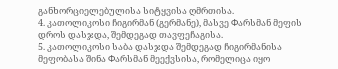განხორციელებულისა სიტყვისა ღმრთისა.
4. კათოლიკოსი ჩიგირმან (გერმანე), მასვე Фარსმან მეფის დროს დასჯდა, შემდეგად თავფეჩაგისა.
5. კათოლიკოსი საბა დასჯდა შემდეგად ჩიგირმანისა მეფობასა შინა Фარსმან მეექვსისა, რომელიცა იყო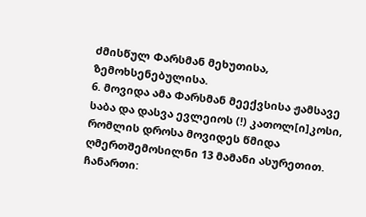ძმისწულ Фარსმან მეხუთისა, ზემოხსენებულისა.
6. მოვიდა ამა Фარსმან მეექვსისა ჟამსავე საბა და დასვა ევლეიოს (!) კათოლ[ი]კოსი, რომლის დროსა მოვიდეს წმიდა ღმერთშემოსილნი 13 მამანი ასურეთით.
ჩანართი: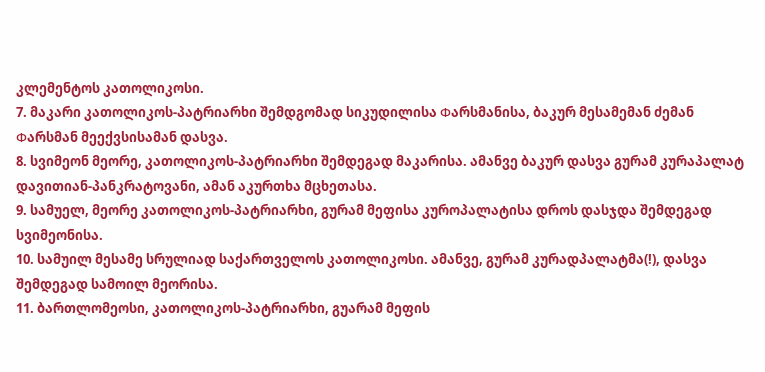კლემენტოს კათოლიკოსი.
7. მაკარი კათოლიკოს-პატრიარხი შემდგომად სიკუდილისა Фარსმანისა, ბაკურ მესამემან ძემან Фარსმან მეექვსისამან დასვა.
8. სვიმეონ მეორე, კათოლიკოს-პატრიარხი შემდეგად მაკარისა. ამანვე ბაკურ დასვა გურამ კურაპალატ დავითიან-პანკრატოვანი, ამან აკურთხა მცხეთასა.
9. სამუელ, მეორე კათოლიკოს-პატრიარხი, გურამ მეფისა კუროპალატისა დროს დასჯდა შემდეგად სვიმეონისა.
10. სამუილ მესამე სრულიად საქართველოს კათოლიკოსი. ამანვე, გურამ კურადპალატმა(!), დასვა შემდეგად სამოილ მეორისა.
11. ბართლომეოსი, კათოლიკოს-პატრიარხი, გუარამ მეფის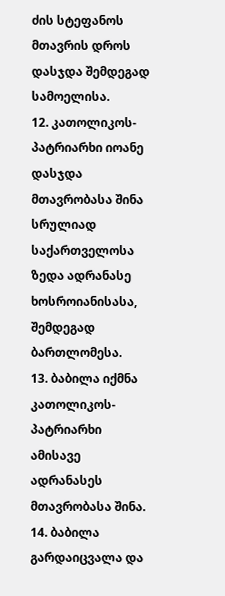ძის სტეფანოს მთავრის დროს დასჯდა შემდეგად სამოელისა.
12. კათოლიკოს-პატრიარხი იოანე დასჯდა მთავრობასა შინა სრულიად საქართველოსა ზედა ადრანასე ხოსროიანისასა, შემდეგად ბართლომესა.
13. ბაბილა იქმნა კათოლიკოს-პატრიარხი ამისავე ადრანასეს მთავრობასა შინა.
14. ბაბილა გარდაიცვალა და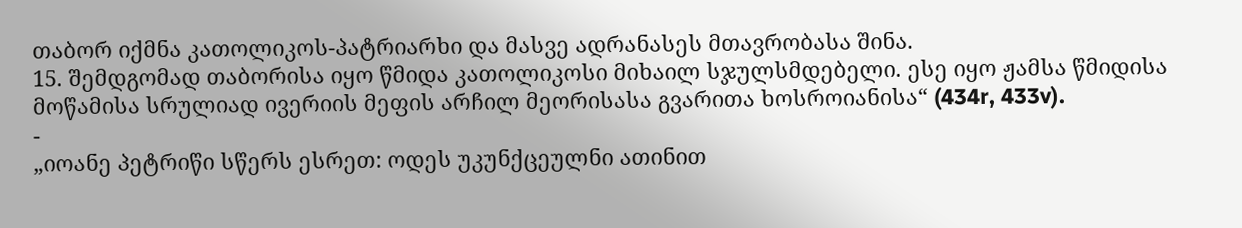თაბორ იქმნა კათოლიკოს-პატრიარხი და მასვე ადრანასეს მთავრობასა შინა.
15. შემდგომად თაბორისა იყო წმიდა კათოლიკოსი მიხაილ სჯულსმდებელი. ესე იყო ჟამსა წმიდისა მოწამისა სრულიად ივერიის მეფის არჩილ მეორისასა გვარითა ხოსროიანისა“ (434r, 433v).
-
„იოანე პეტრიწი სწერს ესრეთ: ოდეს უკუნქცეულნი ათინით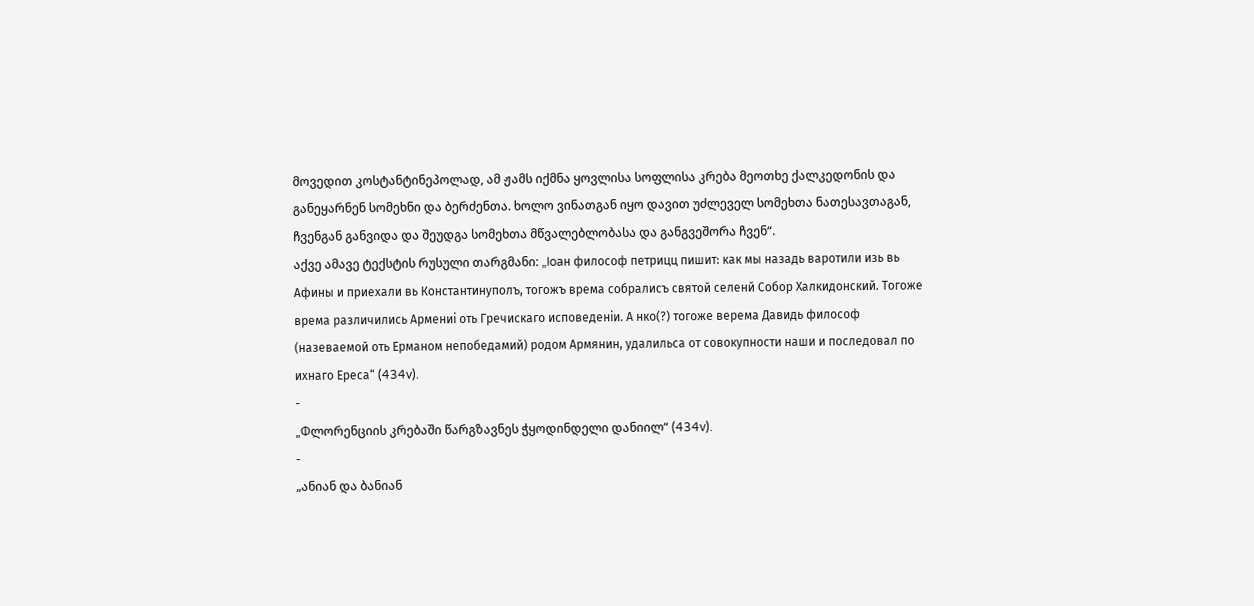მოვედით კოსტანტინეპოლად, ამ ჟამს იქმნა ყოვლისა სოფლისა კრება მეოთხე ქალკედონის და განეყარნენ სომეხნი და ბერძენთა. ხოლო ვინათგან იყო დავით უძლეველ სომეხთა ნათესავთაგან, ჩვენგან განვიდა და შეუდგა სომეხთა მწვალებლობასა და განგვეშორა ჩვენ“.
აქვე ამავე ტექსტის რუსული თარგმანი: „Ioaн философ петрицц пишит: как мы назадь варотили изь вь Афины и приехали вь Константинуполъ, тогожъ врема собралисъ святой селенй Собор Халкидонский. Тогоже врема различились Армениi оть Гречискаго исповеденiи. А нко(?) тогоже верема Давидь философ (назеваемой оть Ерманом непобедамий) родом Армянин, удалильса от совокупности наши и последовал по ихнаго Ереса“ (434v).
-
„Фლორენციის კრებაში წარგზავნეს ჭყოდინდელი დანიილ“ (434v).
-
„ანიან და ბანიან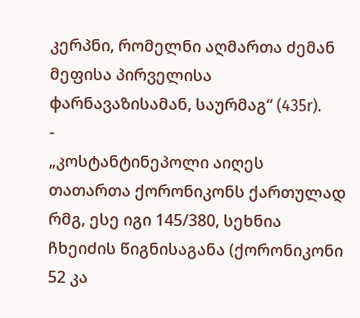კერპნი, რომელნი აღმართა ძემან მეფისა პირველისა фარნავაზისამან, საურმაგ“ (435r).
-
„კოსტანტინეპოლი აიღეს თათართა ქორონიკონს ქართულად რმგ, ესე იგი 145/380, სეხნია ჩხეიძის წიგნისაგანა (ქორონიკონი 52 კა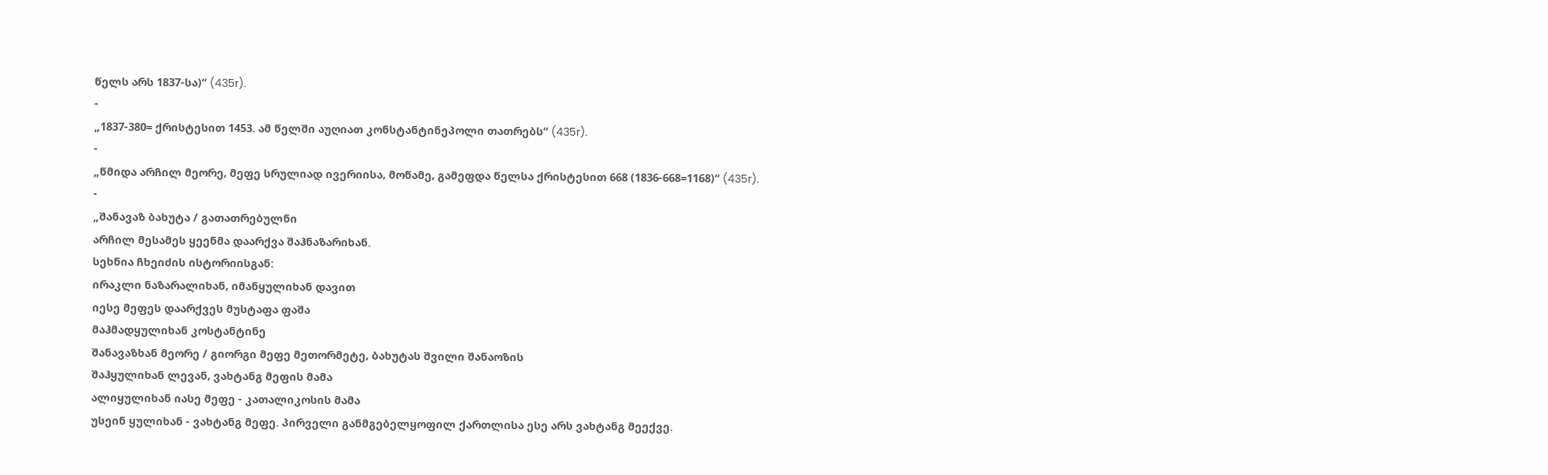წელს არს 1837-სა)“ (435r).
-
„1837-380= ქრისტესით 1453. ამ წელში აუღიათ კონსტანტინეპოლი თათრებს“ (435r).
-
„წმიდა არჩილ მეორე, მეფე სრულიად ივერიისა, მოწამე, გამეფდა წელსა ქრისტესით 668 (1836-668=1168)“ (435r).
-
„შანავაზ ბახუტა / გათათრებულნი
არჩილ მესამეს ყეენმა დაარქვა შაჰნაზარიხან.
სეხნია ჩხეიძის ისტორიისგან:
ირაკლი ნაზარალიხან, იმანყულიხან დავით
იესე მეფეს დაარქვეს მუსტაფა ფაშა
მაჰმადყულიხან კოსტანტინე
შანავაზხან მეორე / გიორგი მეფე მეთორმეტე, ბახუტას შვილი შანაოზის
შაჰყულიხან ლევან, ვახტანგ მეფის მამა
ალიყულიხან იასე მეფე - კათალიკოსის მამა
უსეინ ყულიხან - ვახტანგ მეფე. პირველი განმგებელყოფილ ქართლისა ესე არს ვახტანგ მეექვე.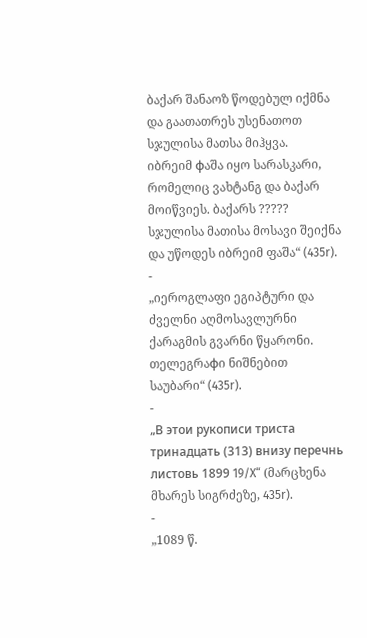ბაქარ შანაოზ წოდებულ იქმნა და გაათათრეს უსენათოთ სჯულისა მათსა მიჰყვა.
იბრეიმ фაშა იყო სარასკარი, რომელიც ვახტანგ და ბაქარ მოიწვიეს. ბაქარს ????? სჯულისა მათისა მოსავი შეიქნა და უწოდეს იბრეიმ ფაშა“ (435r).
-
„იეროგლაფი ეგიპტური და ძველნი აღმოსავლურნი ქარაგმის გვარნი წყარონი. თელეგრაфი ნიშნებით საუბარი“ (435r).
-
„В этои рукописи триста тринадцать (313) внизу перечнь листовь 1899 19/X“ (მარცხენა მხარეს სიგრძეზე, 435r).
-
„1089 წ.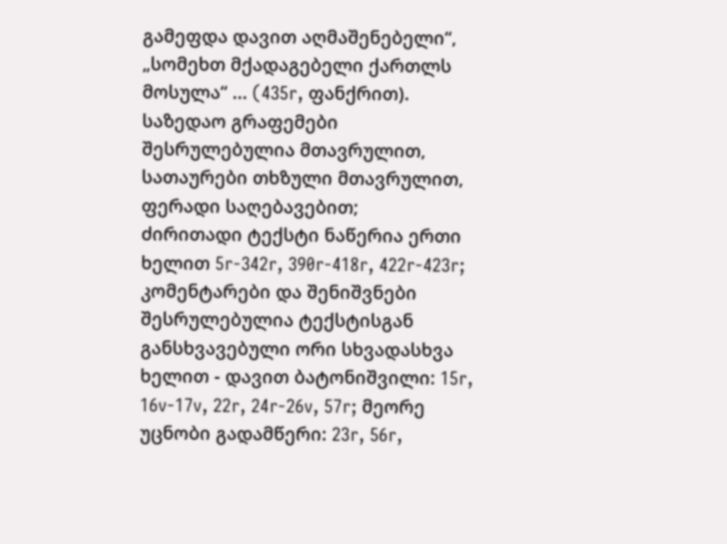გამეფდა დავით აღმაშენებელი“, „სომეხთ მქადაგებელი ქართლს მოსულა“ ... (435r, ფანქრით).
საზედაო გრაფემები შესრულებულია მთავრულით, სათაურები თხზული მთავრულით, ფერადი საღებავებით;
ძირითადი ტექსტი ნაწერია ერთი ხელით 5r-342r, 390r-418r, 422r-423r; კომენტარები და შენიშვნები შესრულებულია ტექსტისგან განსხვავებული ორი სხვადასხვა ხელით - დავით ბატონიშვილი: 15r, 16v-17v, 22r, 24r-26v, 57r; მეორე უცნობი გადამწერი: 23r, 56r,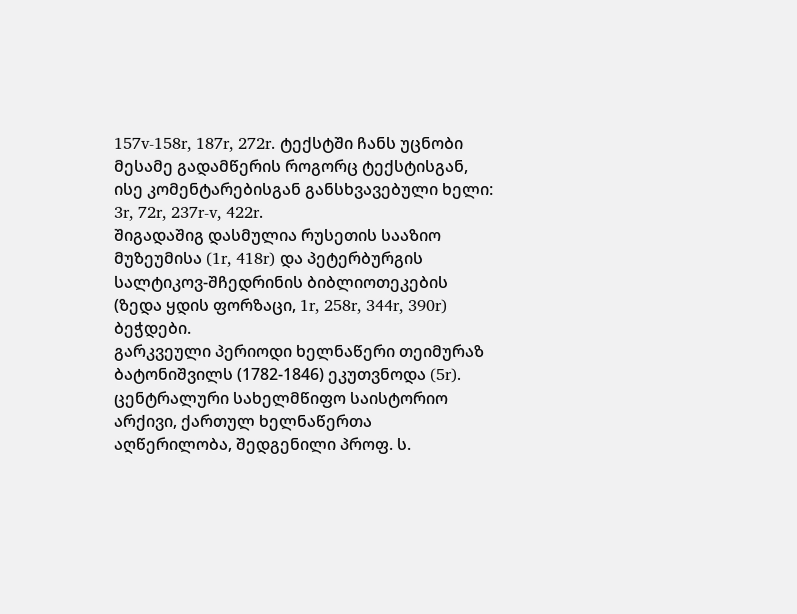157v-158r, 187r, 272r. ტექსტში ჩანს უცნობი მესამე გადამწერის როგორც ტექსტისგან, ისე კომენტარებისგან განსხვავებული ხელი: 3r, 72r, 237r-v, 422r.
შიგადაშიგ დასმულია რუსეთის სააზიო მუზეუმისა (1r, 418r) და პეტერბურგის სალტიკოვ-შჩედრინის ბიბლიოთეკების (ზედა ყდის ფორზაცი, 1r, 258r, 344r, 390r) ბეჭდები.
გარკვეული პერიოდი ხელნაწერი თეიმურაზ ბატონიშვილს (1782-1846) ეკუთვნოდა (5r).
ცენტრალური სახელმწიფო საისტორიო არქივი, ქართულ ხელნაწერთა აღწერილობა, შედგენილი პროფ. ს.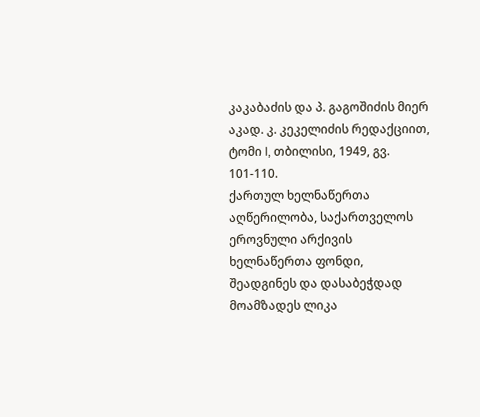კაკაბაძის და პ. გაგოშიძის მიერ აკად. კ. კეკელიძის რედაქციით, ტომი I, თბილისი, 1949, გვ. 101-110.
ქართულ ხელნაწერთა აღწერილობა, საქართველოს ეროვნული არქივის ხელნაწერთა ფონდი, შეადგინეს და დასაბეჭდად მოამზადეს ლიკა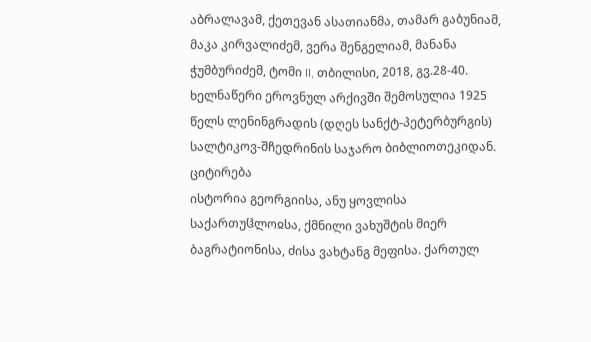აბრალავამ, ქეთევან ასათიანმა, თამარ გაბუნიამ, მაკა კირვალიძემ, ვერა შენგელიამ, მანანა ჭუმბურიძემ, ტომი II, თბილისი, 2018, გვ.28-40.
ხელნაწერი ეროვნულ არქივში შემოსულია 1925 წელს ლენინგრადის (დღეს სანქტ-პეტერბურგის) სალტიკოვ-შჩედრინის საჯარო ბიბლიოთეკიდან.
ციტირება
ისტორია გეორგიისა, ანუ ყოვლისა საქართუჱლოჲსა, ქმნილი ვახუშტის მიერ ბაგრატიონისა, ძისა ვახტანგ მეფისა. ქართულ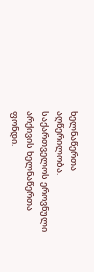ხელნაწერთა აღწერილობა. საქართველოს ეროვნული არქივის ხელნაწერთა ფონდი.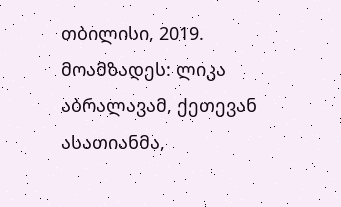თბილისი, 2019. მოამზადეს: ლიკა აბრალავამ, ქეთევან ასათიანმა,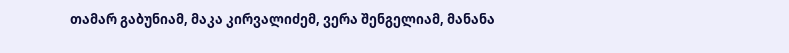თამარ გაბუნიამ, მაკა კირვალიძემ, ვერა შენგელიამ, მანანა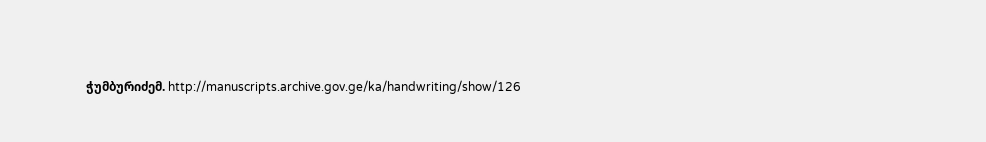ჭუმბურიძემ. http://manuscripts.archive.gov.ge/ka/handwriting/show/126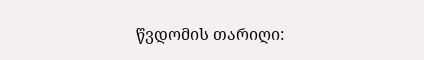წვდომის თარიღი: